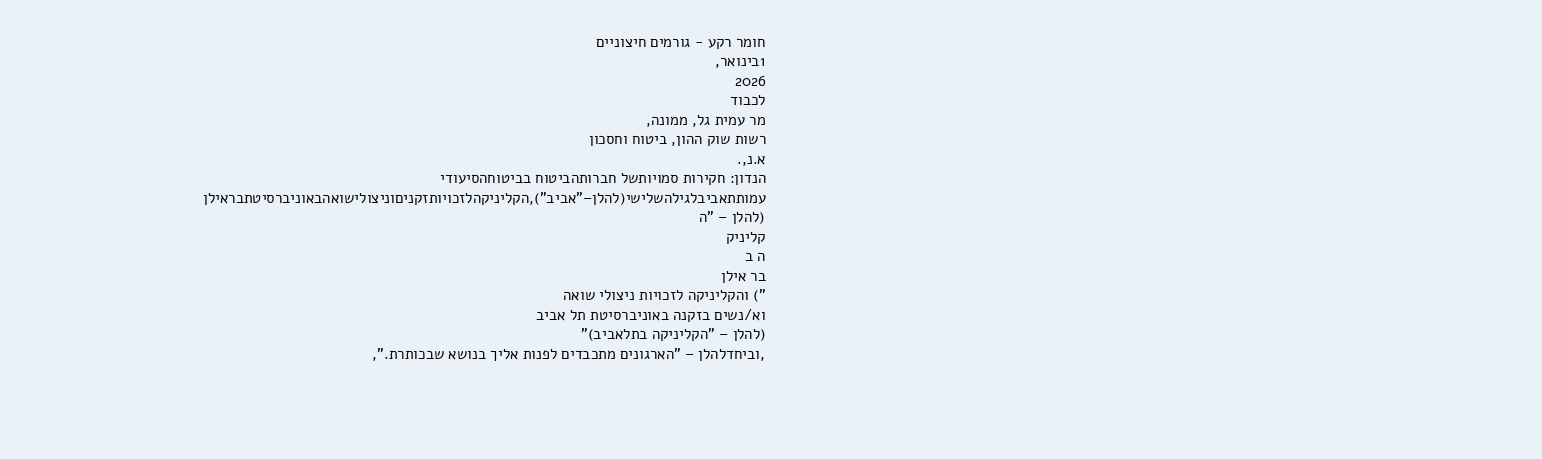חומר רקע - גורמים חיצוניים
1בינואר,
2026
לכבוד
מר עמית גל, ממונה,
רשות שוק ההון, ביטוח וחסכון
א.נ,.
הנדון: חקירות סמויותשל חברותהביטוח בביטוחהסיעודי
עמותתאביבלגילהשלישי(להלן–"אביב"),הקליניקהלזכויותזקניםוניצולישואהבאוניברסיטתבראילן
(להלן – "ה
קליניק
ה ב
בר אילן
") והקליניקה לזכויות ניצולי שואה
וא/נשים בזקנה באוניברסיטת תל אביב
(להלן – "הקליניקה בתלאביב)"
,וביחדלהלן – "הארגונים מתכבדים לפנות אליך בנושא שבכותרת.",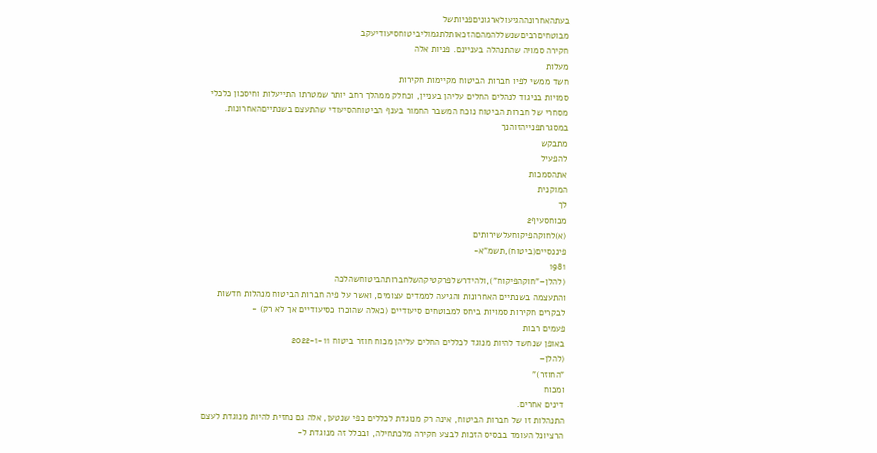בעתהאחרונההגיעולארגוניםפניותשל
מבוטחיםרביםשנשללהמהםהזכאותלתגמוליביטוחסיעודיעקב
חקירה סמויה שהתנהלה בעניינם. פניות אלה
מעלות
חשד ממשי לפיו חברות הביטוח מקיימות חקירות
סמויות בניגוד לנהלים החלים עליהן בעניין, וכחלק ממהלך רחב יותר שמטרתו התייעלות וחיסכון כלכלי
מסחרי של חברות הביטוח נוכח המשבר החמור בענף הביטוחהסיעודי שהתעצם בשנתייםהאחרונות.
במסגרתפנייהזוהנך
מתבקש
להפעיל
אתהסמכות
המוקנית
לך
מכוחסעיף2
(א)לחוקהפיקוחעלשירותים
פיננסיים(ביטוח),תשמ"א-
1981
(להלן–"חוקהפיקוח"),ולהידרשלפרקטיקהשלחברותהביטוחשהלכה
והתעצמה בשנתיים האחרונות והגיעה לממדים עצומים, ואשר על פיה חברות הביטוח מנהלות חדשות
לבקרים חקירות סמויות ביחס למבוטחים סיעודיים (כאלה שהוכרו כסיעודיים אך לא רק) -
פעמים רבות
באופן שנחשד להיות מנוגד לכללים החלים עליהן מכוח חוזר ביטוח 2022-1-11
(להלן–
"החוזר)"
ומכוח
דינים אחרים.
התנהלות זו של חברות הביטוח, אינה רק מנוגדת לכללים כפי שנטען, אלה גם נחזית להיות מנוגדת לעצם
הרציונל העומד בבסיס הזכות לבצע חקירה מלכתחילה, ובכלל זה מנוגדת ל-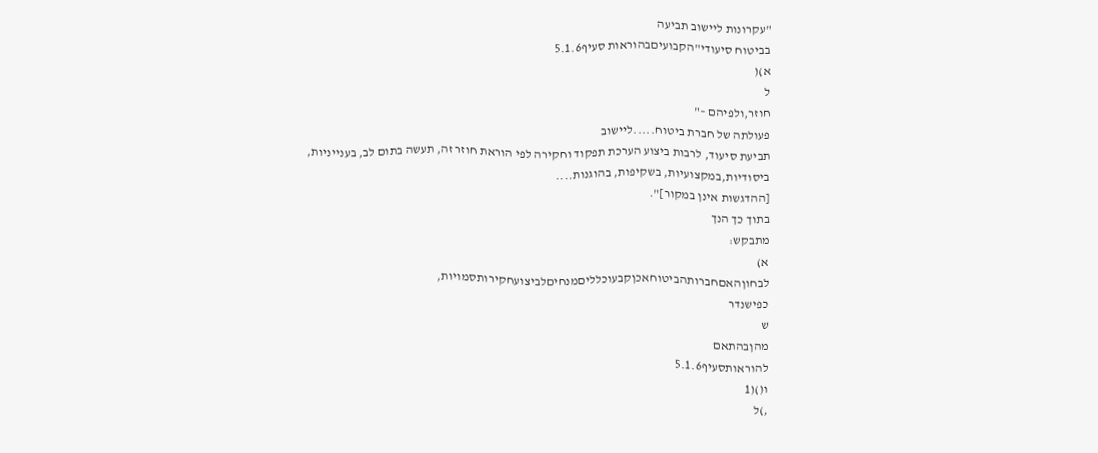"עקרונות ליישוב תביעה
בביטוח סיעודי"הקבועיםבהוראות סעיף5.1.6
א)(
ל
חוזר,ולפיהם –"
פעולתה של חברת ביטוח.....ליישוב
תביעת סיעוד, לרבות ביצוע הערכת תפקוד וחקירה לפי הוראת חוזר זה, תעשה בתום לב, בענייניות,
ביסודיות,במקצועיות, בשקיפות, בהוגנות....
[ההדגשות אינן במקור]".
בתוך כך הנך
מתבקש:
א)
לבחוןהאםחברותהביטוחאכןקבעוכלליםמנחיםלביצועחקירותסמויות,
כפישנדר
ש
מהןבהתאם
להוראותסעיף5.1.6
ו()(1
,)ל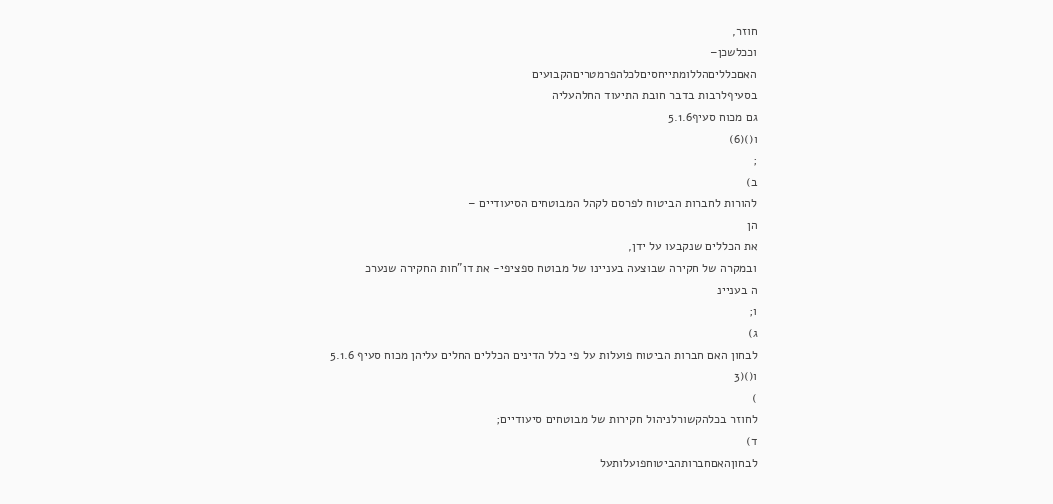חוזר,
וככלשכן–
האםכלליםהללומתייחסיםלכלהפרמטריםהקבועים
בסעיףלרבות בדבר חובת התיעוד החלהעליה
גם מכוח סעיף5.1.6
ו()(6)
;
ב)
להורות לחברות הביטוח לפרסם לקהל המבוטחים הסיעודיים –
הן
את הכללים שנקבעו על ידן,
ובמקרה של חקירה שבוצעה בעניינו של מבוטח ספציפי- את דו"חות החקירה שנערכ
ה בעניינ
ו;
ג)
לבחון האם חברות הביטוח פועלות על פי כלל הדינים הכללים החלים עליהן מכוח סעיף 5.1.6
ו()(3
)
לחוזר בכלהקשורלניהול חקירות של מבוטחים סיעודיים;
ד)
לבחוןהאםחברותהביטוחפועלותעל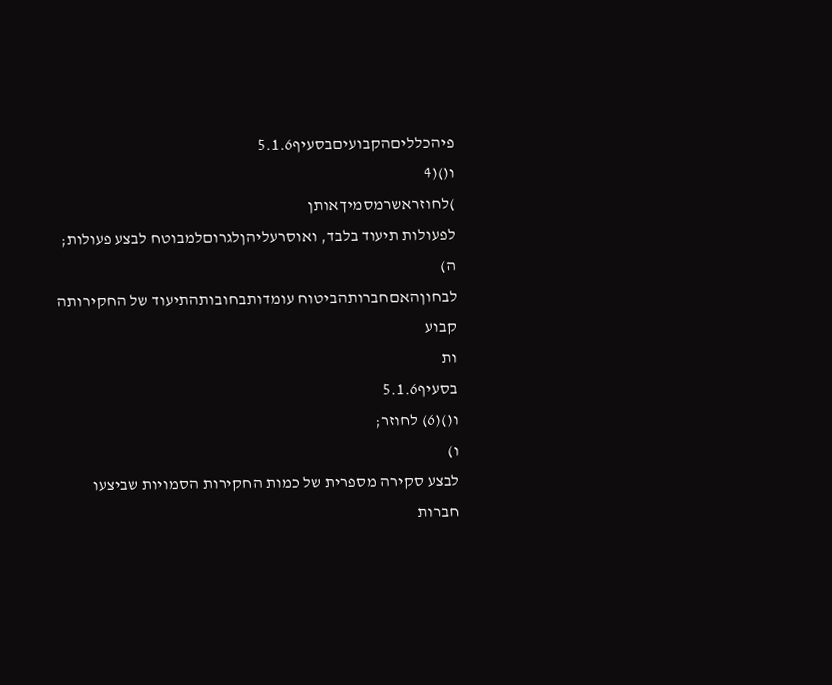פיהכלליםהקבועיםבסעיף5.1.6
ו()(4
)לחוזראשרמסמיךאותן
לפעולות תיעוד בלבד, ואוסרעליהןלגרוםלמבוטח לבצע פעולות;
ה)
לבחוןהאםחברותהביטוח עומדותבחובותהתיעוד של החקירותה
קבוע
ות
בסעיף5.1.6
ו()(6) לחוזר;
ו)
לבצע סקירה מספרית של כמות החקירות הסמויות שביצעו חברות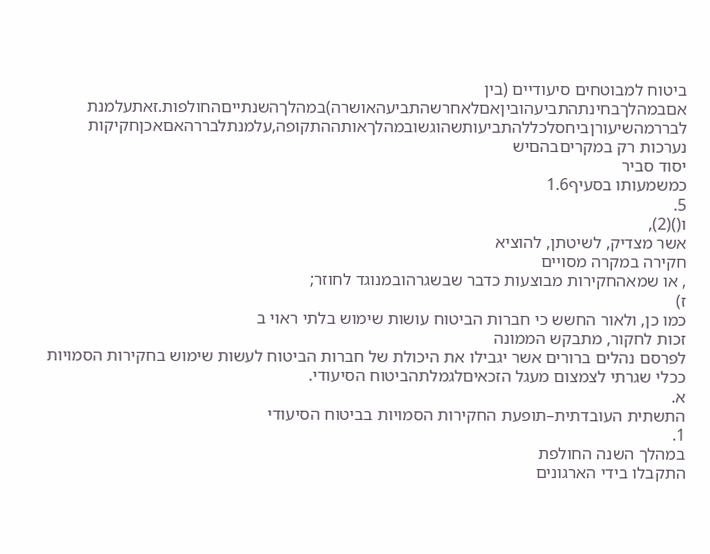ביטוח למבוטחים סיעודיים (בין
אםבמהלךבחינתהתביעהוביןאםלאחרשהתביעהאושרה)במהלךהשנתייםהחולפות.זאתעלמנת
לבררמהשיעורןביחסלכללהתביעותשהוגשובמהלךאותההתקופה,עלמנתלבררהאםאכןחקיקות
נערכות רק במקריםבהםיש
יסוד סביר
כמשמעותו בסעיף1.6
5.
ו()(2),
אשר מצדיק, לשיטתן, להוציא
חקירה במקרה מסויים
, או שמאהחקירות מבוצעות כדבר שבשגרהובמנוגד לחוזר;
ז)
כמו כן, ולאור החשש כי חברות הביטוח עושות שימוש בלתי ראוי ב
זכות לחקור, מתבקש הממונה
לפרסם נהלים ברורים אשר יגבילו את היכולת של חברות הביטוח לעשות שימוש בחקירות הסמויות
ככלי שגרתי לצמצום מעגל הזכאיםלגמלתהביטוח הסיעודי.
א.
התשתית העובדתית–תופעת החקירות הסמויות בביטוח הסיעודי
1.
במהלך השנה החולפת
התקבלו בידי הארגונים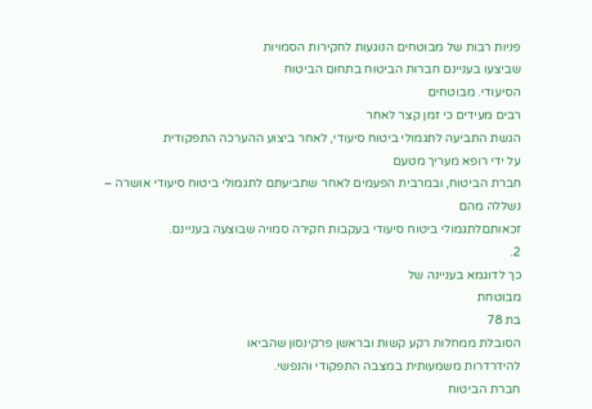פניות רבות של מבוטחים הנוגעות לחקירות הסמויות
שביצעו בעניינם חברות הביטוח בתחום הביטוח
הסיעודי. מבוטחים
רבים מעידים כי זמן קצר לאחר
הגשת התביעה לתגמולי ביטוח סיעודי, לאחר ביצוע ההערכה התפקודית
על ידי רופא מעריך מטעם
חברת הביטוח, ובמרבית הפעמים לאחר שתביעתם לתגמולי ביטוח סיעודי אושרה –
נשללה מהם
זכאותםלתגמולי ביטוח סיעודי בעקבות חקירה סמויה שבוצעה בעניינם.
2.
כך לדוגמא בעניינה של
מבוטחת
בת 78
הסובלת ממחלות רקע קשות ובראשן פרקינסון שהביאו
להידרדרות משמעותית במצבה התפקודי והנפשי.
חברת הביטוח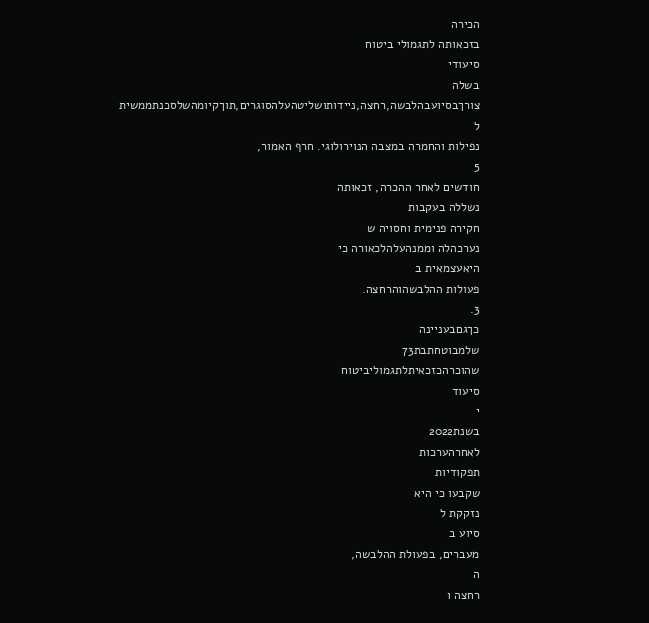הכירה
בזכאותה לתגמולי ביטוח
סיעודי
בשלה
צורךבסיועבהלבשה,רחצה,ניידותושליטהעלהסוגרים,תוךקיומהשלסכנתממשית
ל
נפילות והחמרה במצבה הנוירולוגי. חרף האמור,
5
חודשים לאחר ההכרה, זכאותה
נשללה בעקבות
חקירה פנימית וחסויה ש
נערכהלה וממנהעלהלכאורה כי
היאעצמאית ב
פעולות ההלבשהוהרחצה.
3.
כךגםבעניינה
שלמבוטחתבת73
שהוכרהכזכאיתלתגמוליביטוח
סיעוד
י
בשנת2022
לאחרהערכות
תפקודיות
שקבעו כי היא
נזקקת ל
סיוע ב
מעברים, בפעולת ההלבשה,
ה
רחצה ו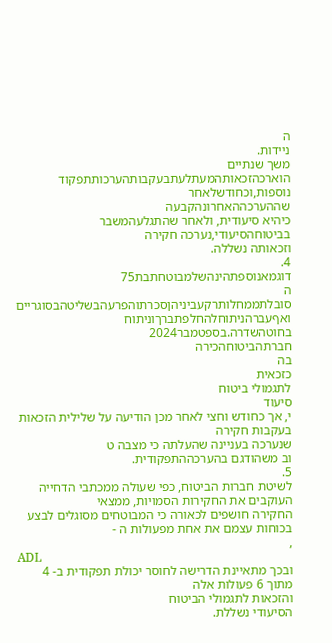ה
ניידות.
משך שנתיים
הוארכהזכאותהמעתלעתבעקבותהערכותתפקוד
נוספות,וכחודשלאחר
שההערכההאחרונהקבעה
כיהיא סיעודית, ולאחר שהתגלעהמשבר
בביטוחהסיעודי,נערכה חקירה
וזכאותה נשללה.
4.
דוגמאנוספתהינהשלמבוטחתבת75
ה
סובלתממחלותרקעביניהןסכרתוהפרעהבשליטהבסוגריים
ואףעברהניתוחלהחלפתברךוניתוח
בחוטהשדרה.בספטמבר2024
חברתהביטוחהכירה
בה
כזכאית
לתגמולי ביטוח
סיעוד
י, אך כחודש וחצי לאחר מכן הודיעה על שלילית הזכאות בעקבות חקירה
שנערכה בעניינה שהעלתה כי מצבה ט
וב משהודגם בהערכההתפקודית.
5.
לשיטת חברות הביטוח, כפי שעולה ממכתבי הדחייה העוקבים את החקירות הסמויות, ממצאי
החקירה חושפים לכאורה כי המבוטחים מסוגלים לבצע בכוחות עצמם את אחת מפעולות ה -
,
ADL
ובכך מתאיינת הדרישה לחוסר יכולת תפקודית ב- 4
מתוך 6 פעולות אלה
והזכאות לתגמולי הביטוח
הסיעודי נשללת.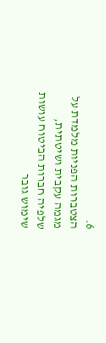6.
הצטברות הפניות מלמדת על מגמה עקבית ושיטתית, שלפיה חברות הביטוח עושות שימוש גובר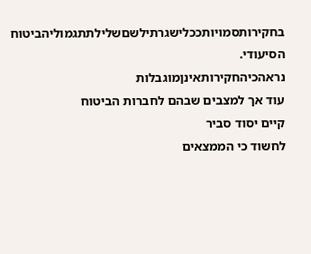בחקירותסמויותככלישגרתילשםשלילתתגמוליהביטוח
הסיעודי.
נראהכיהחקירותאינןמוגבלות
עוד אך למצבים שבהם לחברות הביטוח
קיים יסוד סביר
לחשוד כי הממצאים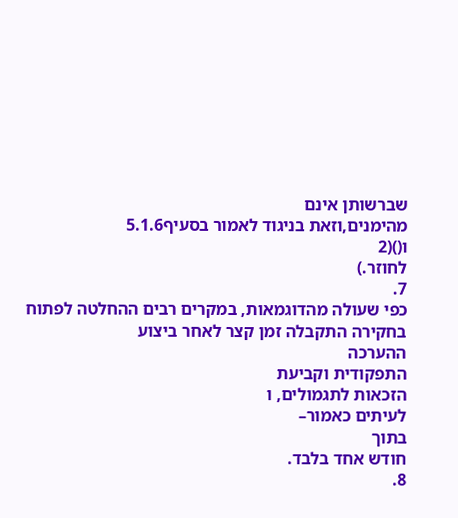שברשותן אינם
מהימנים,וזאת בניגוד לאמור בסעיף5.1.6
ו()(2
לחוזר.)
7.
כפי שעולה מהדוגמאות, במקרים רבים ההחלטה לפתוח בחקירה התקבלה זמן קצר לאחר ביצוע
ההערכה
התפקודית וקביעת
הזכאות לתגמולים, ו
לעיתים כאמור–
בתוך
חודש אחד בלבד.
8.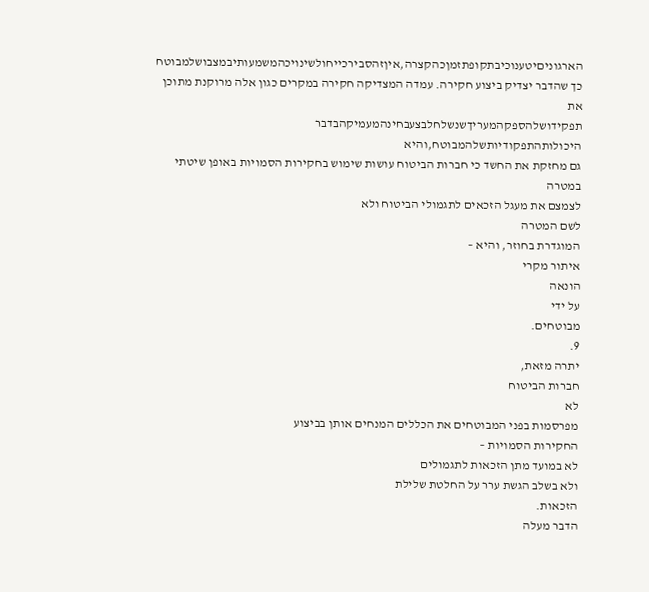הארגוניםיטענוכיבתקופתזמןכהקצרה,איןזהסבירכייחולשינויכהמשמעותיבמצבושלמבוטח
כך שהדבר יצדיק ביצוע חקירה. עמדה המצדיקה חקירה במקרים כגון אלה מרוקנת מתוכן את
תפקידושלהספקהמעריךשנשלחלבצעבחינהמעמיקהבדבר
היכולותהתפקודיותשלהמבוטח,והיא
גם מחזקת את החשד כי חברות הביטוח עושות שימוש בחקירות הסמויות באופן שיטתי במטרה
לצמצם את מעגל הזכאים לתגמולי הביטוח ולא
לשם המטרה
המוגדרת בחוזר, והיא –
איתור מקרי
הונאה
על ידי
מבוטחים.
9.
יתרה מזאת,
חברות הביטוח
לא
מפרסמות בפני המבוטחים את הכללים המנחים אותן בביצוע
החקירות הסמויות –
לא במועד מתן הזכאות לתגמולים
ולא בשלב הגשת ערר על החלטת שלילת
הזכאות.
הדבר מעלה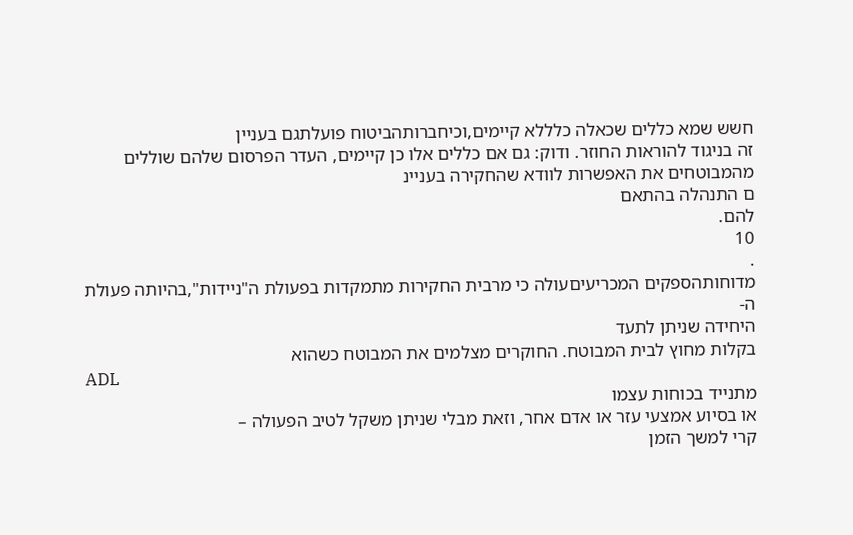חשש שמא כללים שכאלה כלללא קיימים,וכיחברותהביטוח פועלתגם בעניין
זה בניגוד להוראות החוזר. ודוק: גם אם כללים אלו כן קיימים, העדר הפרסום שלהם שוללים
מהמבוטחים את האפשרות לוודא שהחקירה בעניינ
ם התנהלה בהתאם
להם.
10
.
מדוחותהספקים המכריעיםעולה כי מרבית החקירות מתמקדות בפעולת ה"ניידות",בהיותה פעולת
ה-
היחידה שניתן לתעד
בקלות מחוץ לבית המבוטח. החוקרים מצלמים את המבוטח כשהוא
ADL
מתנייד בכוחות עצמו
או בסיוע אמצעי עזר או אדם אחר, וזאת מבלי שניתן משקל לטיב הפעולה –
קרי למשך הזמן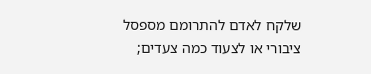שלקח לאדם להתרומם מספסל ציבורי או לצעוד כמה צעדים;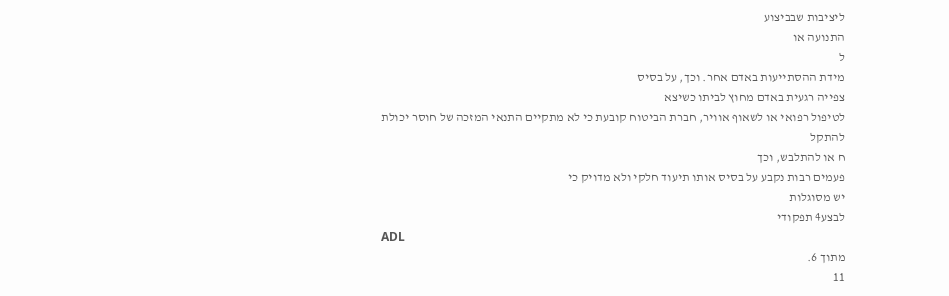ליציבות שבביצוע
התנועה או
ל
מידת ההסתייעות באדם אחר. וכך, על בסיס
צפייה רגעית באדם מחוץ לביתו כשיצא
לטיפול רפואי או לשאוף אוויר, חברת הביטוח קובעת כי לא מתקיים התנאי המזכה של חוסר יכולת
להתקל
ח או להתלבש, וכך
פעמים רבות נקבע על בסיס אותו תיעוד חלקי ולא מדויק כי
יש מסוגלות
לבצע4 תפקודי
ADL
מתוך 6.
11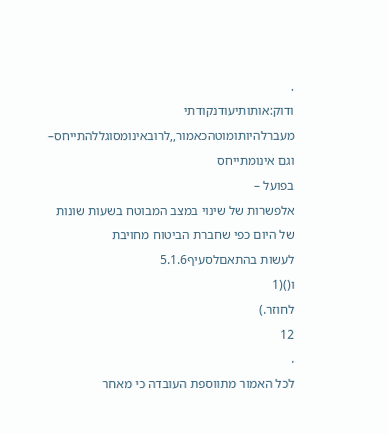.
ודוק:אותותיעודנקודתי מעברלהיותומוטהכאמור,,לרובאינומסוגללהתייחס–
וגם אינומתייחס
בפועל –
אלפשרות של שינוי במצב המבוטח בשעות שונות של היום כפי שחברת הביטוח מחויבת
לעשות בהתאםלסעיף5.1.6
ו()(1
לחוזר.)
12
.
לכל האמור מתווספת העובדה כי מאחר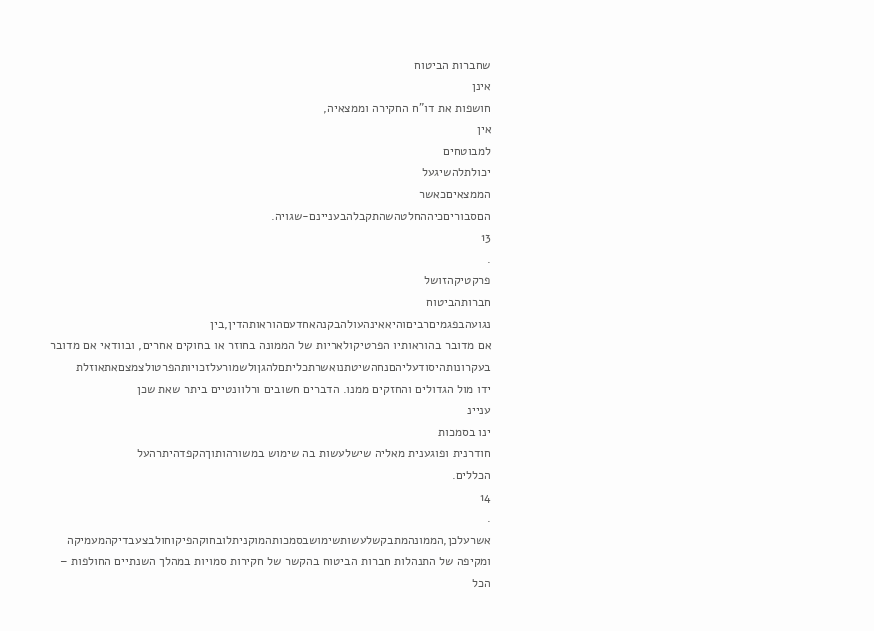שחברות הביטוח
אינן
חושפות את דו"ח החקירה וממצאיה,
אין
למבוטחים
יכולתלהשיגעל
הממצאיםכאשר
הםסבוריםכיההחלטהשהתקבלהבעניינם-שגויה.
13
.
פרקטיקהזושל
חברותהביטוח
נגועהבפגמיםרביםוהיאאינהעולהבקנהאחדעםהוראותהדין,בין
אם מדובר בהוראותיו הפרטיקולאריות של הממונה בחוזר או בחוקים אחרים, ובוודאי אם מדובר
בעקרונותהיסודעליהםנחהשיטתנואשרתכליתםלהגןולשמורעלזכויותהפרטולצמצםאתאוזלת
ידו מול הגדולים והחזקים ממנו. הדברים חשובים ורלוונטיים ביתר שאת שכן
עניינ
ינו בסמכות
חודרנית ופוגענית מאליה שישלעשות בה שימוש במשורהותוךהקפדהיתרהעל
הכללים.
14
.
אשרעלכן,הממונהמתבקשלעשותשימושבסמכותהמוקניתלובחוקהפיקוחולבצעבדיקהמעמיקה
ומקיפה של התנהלות חברות הביטוח בהקשר של חקירות סמויות במהלך השנתיים החולפות –
הכל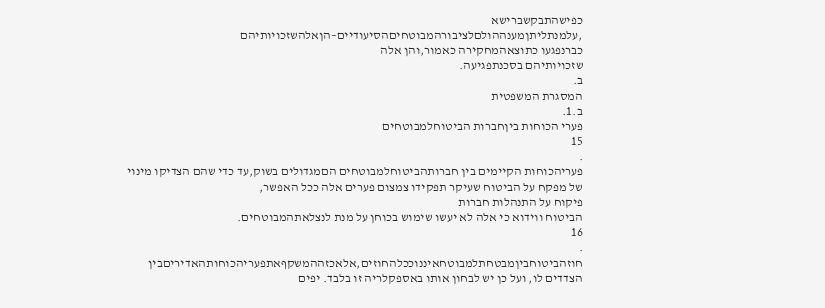כפישהתבקשברישא
,עלמנתליתןמענההולםלציבורהמבוטחיםהסיעודיים–הןאלהשזכויותיהם
כברנפגעו כתוצאהמחקירה כאמור,והן אלה
שזכויותיהם בסכנתפגיעה.
ב.
המסגרת המשפטית
ב.1.
פערי הכוחות ביןחברות הביטוחלמבוטחים
15
.
פעריהכוחות הקיימים בין חברותהביטוחלמבוטחים הםמגדולים בשוק,עד כדי שהם הצדיקו מינוי
של מפקח על הביטוח שעיקר תפקידו צמצום פערים אלה ככל האפשר,
פיקוח על התנהלות חברות
הביטוח ווידוא כי אלה לא יעשו שימוש בכוחן על מנת לנצלאתהמבוטחים.
16
.
חוזהביטוחביןמבטחתלמבוטחאיננוככלהחוזים,אלאכזההמשקףאתפעריהכוחותהאדיריםבין
הצדדים לו, ועל כן יש לבחון אותו באספקלריה זו בלבד. יפים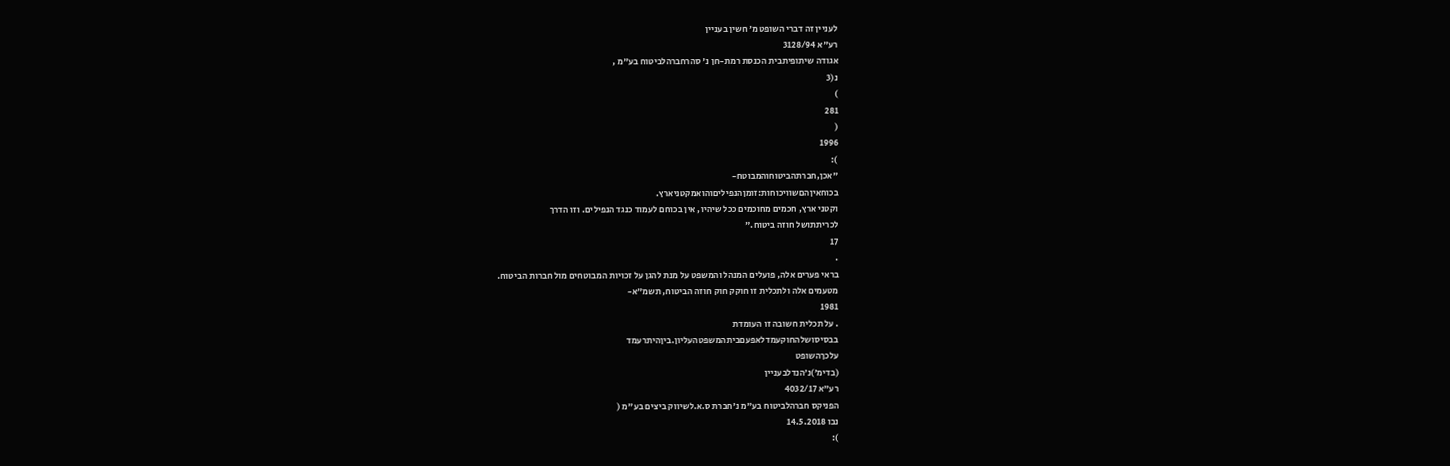לעניין זה דברי השופט מ׳ חשין בעניין
רע"א 3128/94
אגודה שיתופיתבית הכנסת רמת-חן נ' סהרחברהלביטוח בע"מ ,
נ(3
)
281
(
1996
):
"אכן,חברתהביטוחוהמבוטח-
בכוחאיןהםשוויכוחות:זומןהנפיליםוהואמקטניארץ.
וקטני ארץ, חכמים מחוכמים ככל שיהיו, אין בכוחם לעמוד כנגד הנפילים. וזו הדרך
לכריתתושל חוזה ביטוח."
17
.
בראי פערים אלה, פועלים המנהל והמשפט על מנת להגן על זכויות המבוטחים מול חברות הביטוח.
מטעמים אלה ולתכלית זו חוקק חוק חוזה הביטוח, תשמ״א-
1981
. על תכלית חשובה זו העומדת
בבסיסושלהחוקעמדלאפעםביתהמשפטהעליון.ביןהיתרעמד
עלכךהשופט
(בדימ׳)נ׳הנדלבעניין
רע"א 4032/17
הפניקס חברהלביטוח בע"מ נ'חברת ס.א.לשיווק ביצים בע"מ (
נבו 14.5.2018
):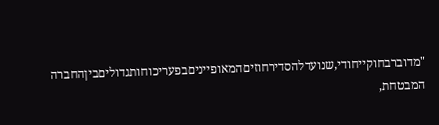"מדוברבחוקייחודי,שנועדלהסדירחוזיםהמאופייניםבפעריכוחותגדוליםביןהחברה
המבטחת,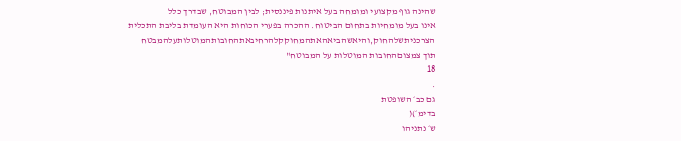שהינה גוף מקצועי ומומחה בעל איתנות פיננסית; לבין המבוטח, שבדרך כלל
אינו בעל מומחיות בתחום הביטוח. ההכרה בפערי הכוחות היא העומדת בליבת התכלית
הצרכניתשלהחוק,והיאשהביאהאתהמחוקקלהרחיבאתהחובותהמוטלותעלהמבטח
תוך צמצוםהחובות המוטלות על המבוטח"
18
.
גם כב׳ השופטת
בדימ׳)(
ש׳ נתניהו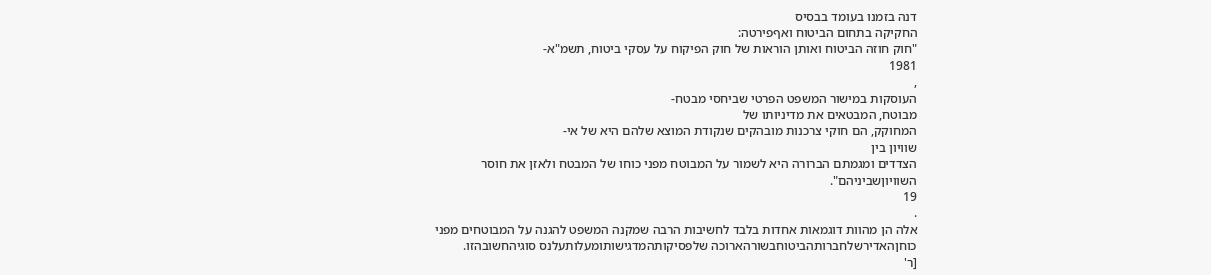דנה בזמנו בעומד בבסיס
החקיקה בתחום הביטוח ואףפירטה:
"חוק חוזה הביטוח ואותן הוראות של חוק הפיקוח על עסקי ביטוח, תשמ"א-
1981
,
העוסקות במישור המשפט הפרטי שביחסי מבטח-
מבוטח, המבטאים את מדיניותו של
המחוקק, הם חוקי צרכנות מובהקים שנקודת המוצא שלהם היא של אי-
שוויון בין
הצדדים ומגמתם הברורה היא לשמור על המבוטח מפני כוחו של המבטח ולאזן את חוסר
השוויוןשביניהם".
19
.
אלה הן מהוות דוגמאות אחדות בלבד לחשיבות הרבה שמקנה המשפט להגנה על המבוטחים מפני
כוחןהאדירשלחברותהביטוחבשורהארוכה שלפסיקותהמדגישותומעלותעלנס סוגיהחשובהזו.
[ר'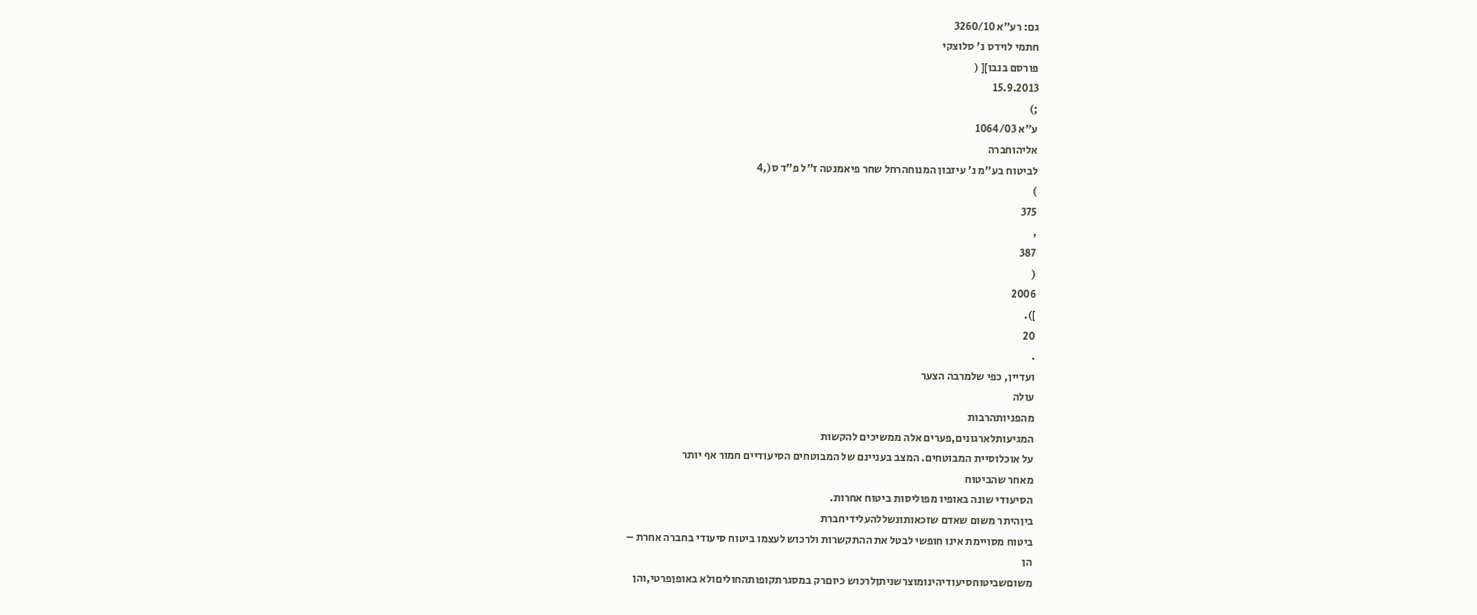גם: רע"א 3260/10
חתמי לוידס נ' סלוצקי
פורסם בנבו][ (
15.9.2013
;)
ע"א 1064/03
אליהוחברה
לביטוח בע"מ נ' עיזבון המנוחהרחל שחר פיאמנטה ז"ל פ"ד ס(,4
)
375
,
387
(
2006
]).
20
.
ועדיין, כפי שלמרבה הצער
עולה
מהפניותהרבות
המגיעותלארגונים,פערים אלה ממשיכים להקשות
על אוכלוסיית המבוטחים. המצב בעניינם של המבוטחים הסיעודיים חמור אף יותר
מאחר שהביטוח
הסיעודי שונה באופיו מפוליסות ביטוח אחרות.
ביןהיתר משום שאדם שזכאותונשללהעלידיחברת
ביטוח מסויימת אינו חופשי לבטל את ההתקשרות ולרכוש לעצמו ביטוח סיעודי בחברה אחרת –
הן
משוםשביטוחסיעודיהינומוצרשניתןלרכוש כיוםרק במסגרתקופותהחוליםולא באופןפרטי,והן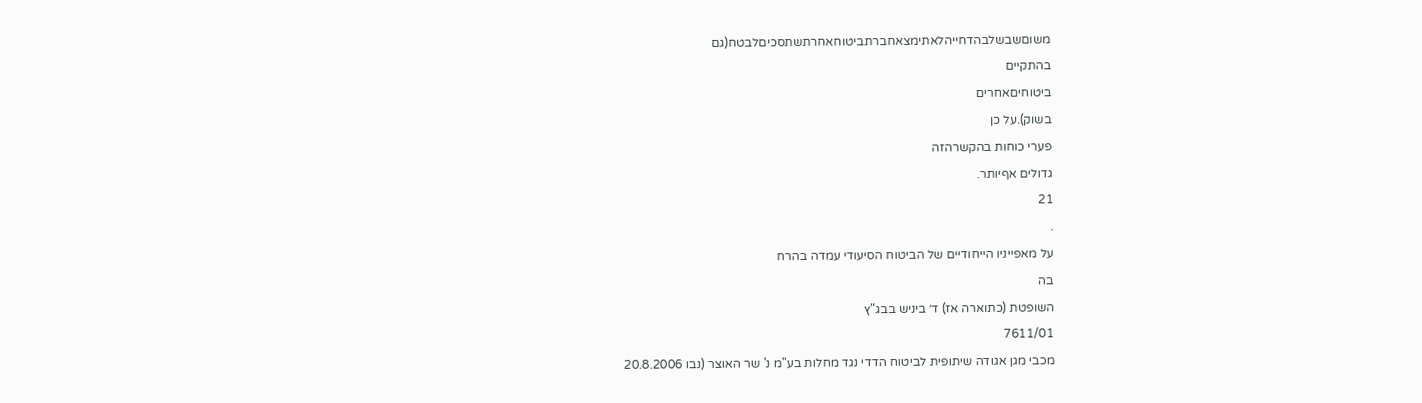משוםשבשלבהדחייהלאתימצאחברתביטוחאחרתשתסכיםלבטח(גם
בהתקיים
ביטוחיםאחרים
בשוק).על כן
פערי כוחות בהקשרהזה
גדולים אףיותר.
21
.
על מאפייניו הייחודיים של הביטוח הסיעודי עמדה בהרח
בה
השופטת (כתוארה אז) ד׳ ביניש בבג"ץ
7611/01
מכבי מגן אגודה שיתופית לביטוח הדדי נגד מחלות בע"מ נ' שר האוצר (נבו 20.8.2006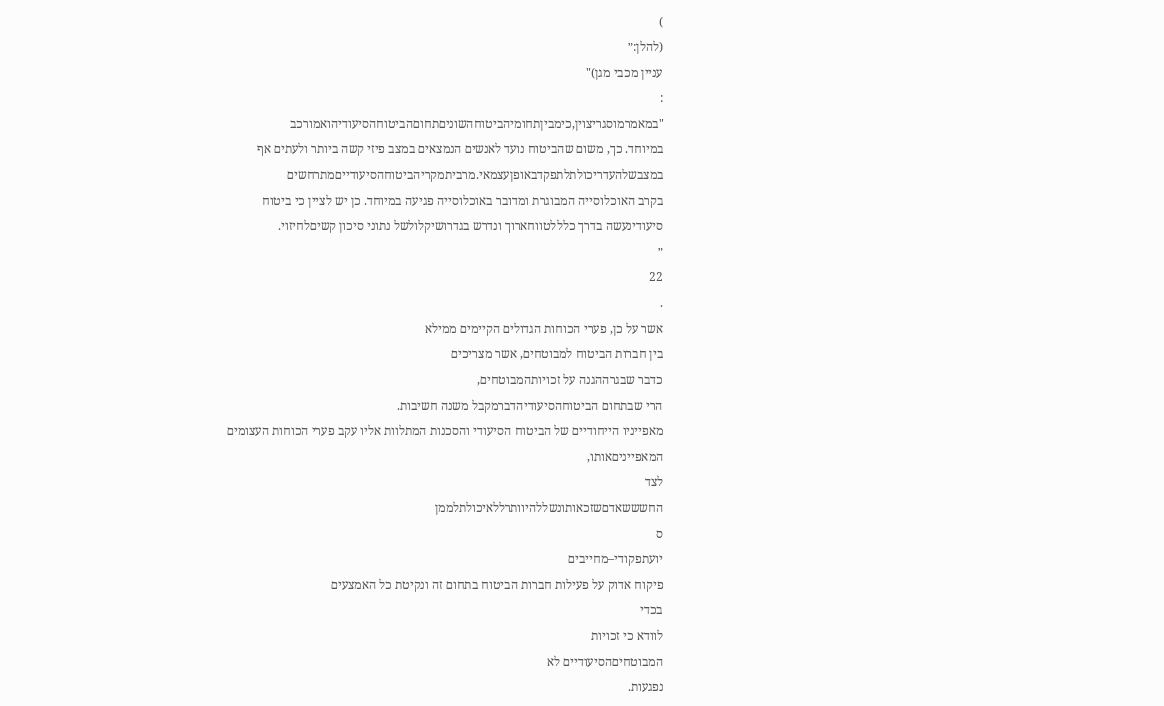)
(להלן:״
עניין מכבי מגן)"
:
"במאמרמוסגריצוין,כימביןתחומיהביטוחהשוניםתחוםהביטוחהסיעודיהואמורכב
במיוחד. כך, משום שהביטוח נועד לאנשים הנמצאים במצב פיזי קשה ביותר ולעתים אף
במצבשלהעדריכולתלתפקדבאופןעצמאי.מרביתמקריהביטוחהסיעודייםמתרחשים
בקרב האוכלוסייה המבוגרת ומדובר באוכלוסייה פגיעה במיוחד. כן יש לציין כי ביטוח
סיעודינעשה בדרך כלללטווחארוך ונדרש בגדרושיקלולשל נתוני סיכון קשיםלחיזוי.
״
22
.
אשר על כן, פערי הכוחות הגדולים הקיימים ממילא
בין חברות הביטוח למבוטחים, אשר מצריכים
כדבר שבגרההגנה על זכויותהמבוטחים,
הרי שבתחום הביטוחהסיעודיהדברמקבל משנה חשיבות.
מאפייניו הייחודיים של הביטוח הסיעודי והסכנות המתלוות אליו עקב פערי הכוחות העצומים
המאפייניםאותו,
לצד
החשששאדםשזכאותונשללהיוותרללאיכולתלממן
ס
יועתפקודי–מחייבים
פיקוח אדוק על פעילות חברות הביטוח בתחום זה ונקיטת כל האמצעים
בכדי
לוודא כי זכויות
המבוטחיםהסיעודיים לא
נפגעות.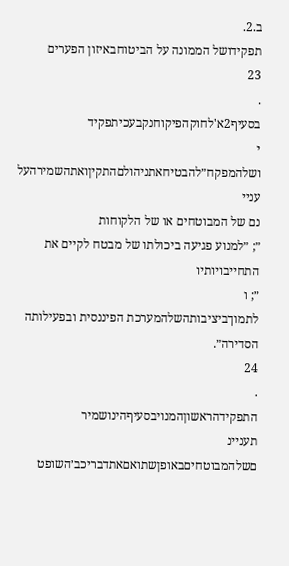ב.2.
תפקידושל הממונה על הביטוחבאיזון הפערים
23
.
בסעיף2א'לחוקהפיקוחנקבעכיתפקיד
י
ושלהמפקח״להבטיחאתניהולםהתקיןואתהשמירהעל
עניי
נם של המבוטחים או של הלקוחות
״; ״למנוע פגיעה ביכולתו של מבטח לקיים את
התחייבויותיו
״; ו
לתמוךביציבותהשלהמערכת הפיננסית ובפעילותה הסדירה״.
24
.
התפקידהראשוןהמנויבסעיףהינושמיר
תעניינ
םשלהמבוטחיםבאופןשתואםאתדבריכב׳השופט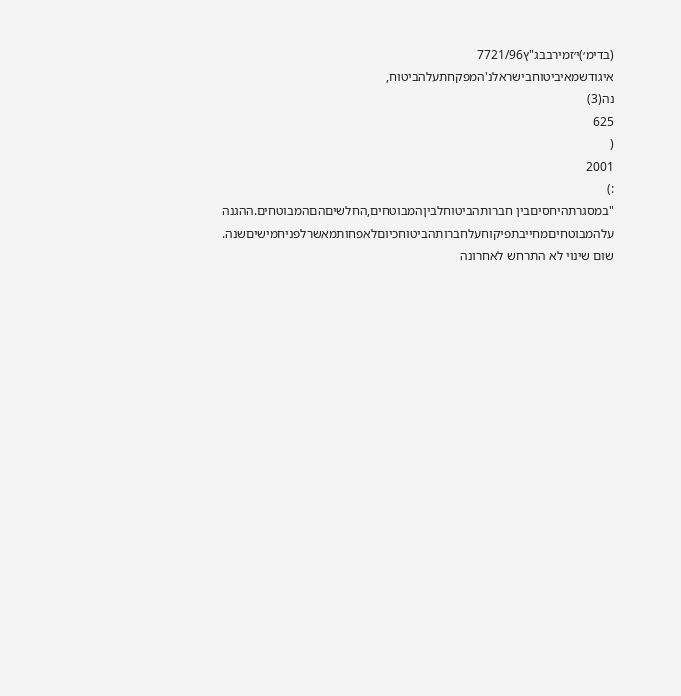(בדימ׳)י׳זמירבבג"ץ7721/96
איגודשמאיביטוחבישראלנ'המפקחתעלהביטוח,
נה(3)
625
(
2001
:)
"במסגרתהיחסיםבין חברותהביטוחלביןהמבוטחים,החלשיםהםהמבוטחים.ההגנה
עלהמבוטחיםמחייבתפיקוחעלחברותהביטוחכיוםלאפחותמאשרלפניחמישיםשנה.
שום שינוי לא התרחש לאחרונה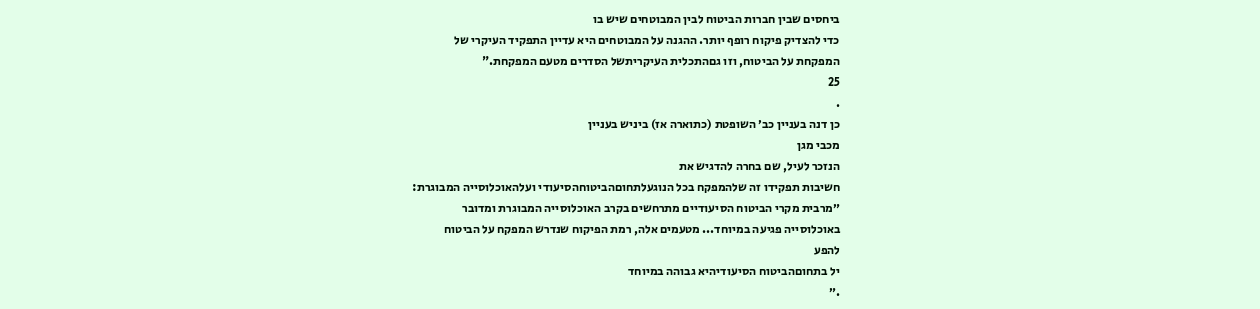ביחסים שבין חברות הביטוח לבין המבוטחים שיש בו
כדי להצדיק פיקוח רופף יותר. ההגנה על המבוטחים היא עדיין התפקיד העיקרי של
המפקחת על הביטוח, וזו גםהתכלית העיקריתשל הסדרים מטעם המפקחת."
25
.
כן דנה בעניין כב׳ השופטת (כתוארה אז) ביניש בעניין
מכבי מגן
הנזכר לעיל, שם בחרה להדגיש את
חשיבות תפקידו זה שלהמפקח בכל הנוגעלתחוםהביטוחהסיעודי ועלהאוכלוסייה המבוגרת:
״מרבית מקרי הביטוח הסיעודיים מתרחשים בקרב האוכלוסייה המבוגרת ומדובר
באוכלוסייה פגיעה במיוחד... מטעמים אלה, רמת הפיקוח שנדרש המפקח על הביטוח
להפע
יל בתחוםהביטוח הסיעודיהיא גבוהה במיוחד
.״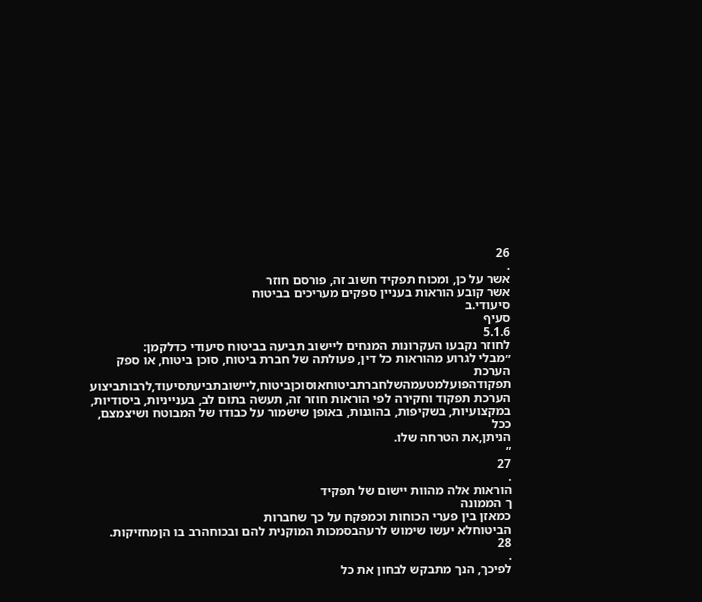26
.
אשר על כן, ומכוח תפקיד חשוב זה, פורסם חוזר
אשר קובע הוראות בעניין ספקים מעריכים בביטוח
סיעודי.ב
סעיף
5.1.6
לחוזר נקבעו העקרונות המנחים ליישוב תביעה בביטוח סיעודי כדלקמן:
״מבלי לגרוע מהוראות כל דין, פעולתה של חברת ביטוח, סוכן ביטוח, או ספק הערכת
תפקודהפועלמטעמהשלחברתביטוחאוסוכןביטוח,ליישובתביעתסיעוד,לרבותביצוע
הערכת תפקוד וחקירה לפי הוראות חוזר זה, תעשה בתום לב, בענייניות, ביסודיות,
במקצועיות, בשקיפות, בהוגנות, באופן שישמור על כבודו של המבוטח ושיצמצם, ככל
הניתן,את הטרחה שלו.
״
27
.
הוראות אלה מהוות יישום של תפקיד
ך הממונה
כמאזן בין פערי הכוחות וכמפקח על כך שחברות
הביטוחלא יעשו שימוש לרעהבסמכות המוקנית להם ובכוחהרב בו הןמחזיקות.
28
.
לפיכך, הנך מתבקש לבחון את כל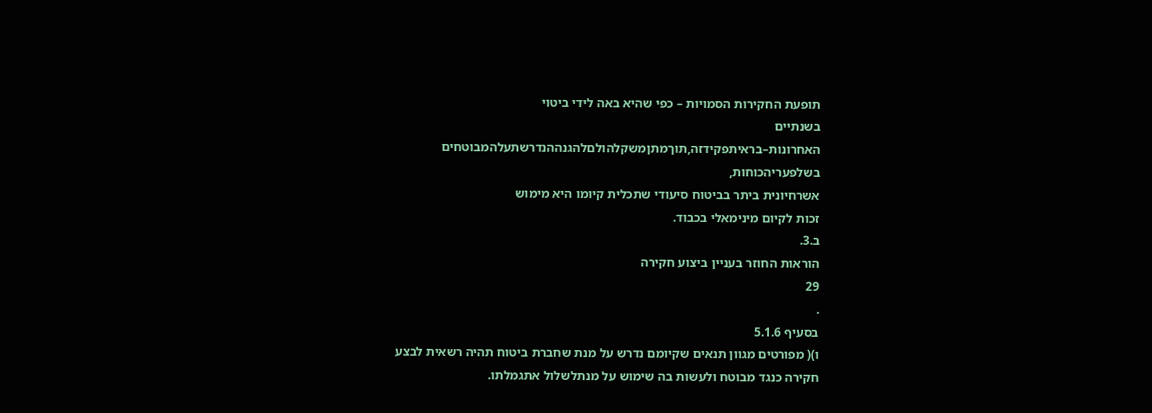תופעת החקירות הסמויות – כפי שהיא באה לידי ביטוי
בשנתיים
האחרונות–בראיתפקידזה,תוךמתןמשקלהולםלהגנההנדרשתעלהמבוטחים
בשלפעריהכוחות,
אשרחיונית ביתר בביטוח סיעודי שתכלית קיומו היא מימוש
זכות לקיום מינימאלי בכבוד.
ב.3.
הוראות החוזר בעניין ביצוע חקירה
29
.
בסעיף 5.1.6
ו)( מפורטים מגוון תנאים שקיומם נדרש על מנת שחברת ביטוח תהיה רשאית לבצע
חקירה כנגד מבוטח ולעשות בה שימוש על מנתלשלול אתגמלתו.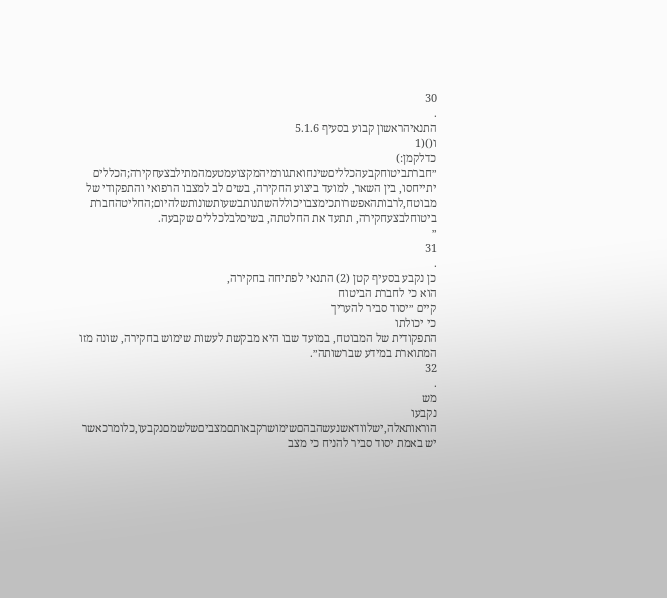30
.
התנאיהראשון קבוע בסעיף 5.1.6
ו()(1
כדלקמן:)
״חברתביטוחקבעהכלליםשינחואתגורמיהמקצועמטעמהמתילבצעחקירה;הכללים
יתייחסו, בין השאר, למועד ביצוע החקירה, בשים לב למצבו הרפואי והתפקודי של
מבוטח,לרבותהאפשרותכימצבויכוללהשתנותבשעותשונותשלהיום;החליטהחברת
ביטוחלבצעחקירה, תתעד את החלטתה, בשיםלבלכללים שקבעה.
״
31
.
כן נקבע בסעיף קטן (2) התנאי לפתיחה בחקירה,
הוא כי לחברת הביטוח
קיים ״יסוד סביר להעריך
כי יכולתו
התפקודית של המבוטח, במועד שבו היא מבקשת לעשות שימוש בחקירה, שונה מזו
המתוארת במידע שברשותה״.
32
.
מש
נקבעו
הוראותאלה,ישלוודאשנעשהבהםשימושרקבאותםמצביםשלשמםנקבעו,כלומרכאשר
יש באמת יסוד סביר להניח כי מצב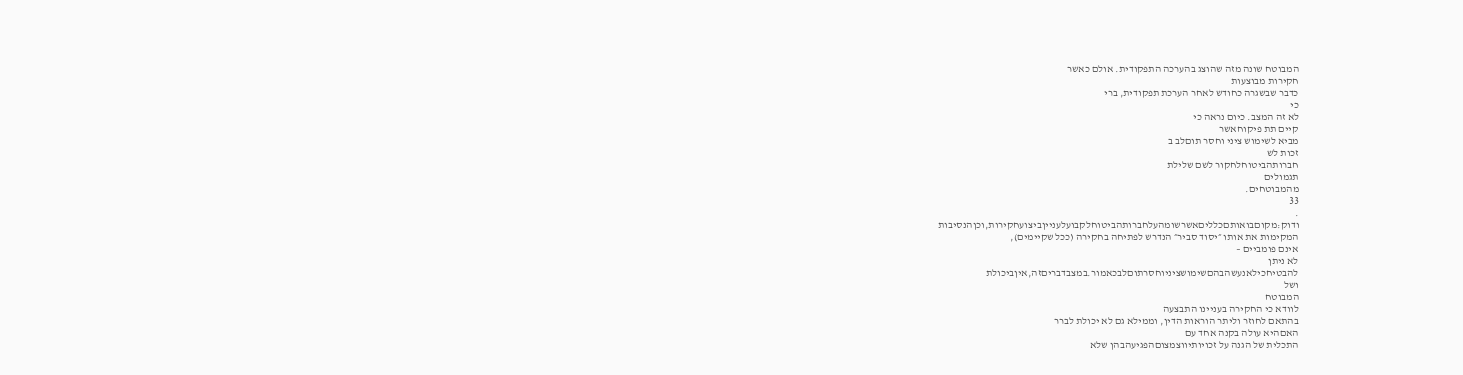המבוטח שונה מזה שהוצג בהערכה התפקודית. אולם כאשר
חקירות מבוצעות
כדבר שבשגרה כחודש לאחר הערכת תפקודית, ברי
כי
לא זה המצב. כיום נראה כי
קיים תת פיקוחאשר
מביא לשימוש ציני וחסר תוםלב ב
זכות לש
חברותהביטוחלחקור לשם שלילת
תגמולים
מהמבוטחים.
33
.
ודוק:מקוםבואותםכלליםאשרשומהעלחברותהביטוחלקבועלענייןביצועחקירות,וכןהנסיבות
המקימות את אותו ״יסוד סביר״ הנדרש לפתיחה בחקירה (ככל שקיימים),
אינם פומביים –
לא ניתן
להבטיחכילאנעשהבהםשימושציניוחסרתוםלבכאמור.במצבדבריםזה,איןביכולת
ושל
המבוטח
לוודא כי החקירה בעניינו התבצעה
בהתאם לחוזר וליתר הוראות הדין, וממילא גם לא יכולת לברר
האםהיא עולה בקנה אחד עם
התכלית של הגנה על זכויותיווצמצוםהפגיעהבהן שלא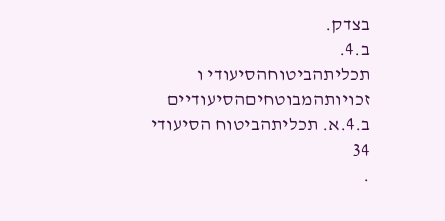בצדק.
ב.4.
תכליתהביטוחהסיעודי ו
זכויותהמבוטחיםהסיעודיים
ב.4.א. תכליתהביטוח הסיעודי
34
.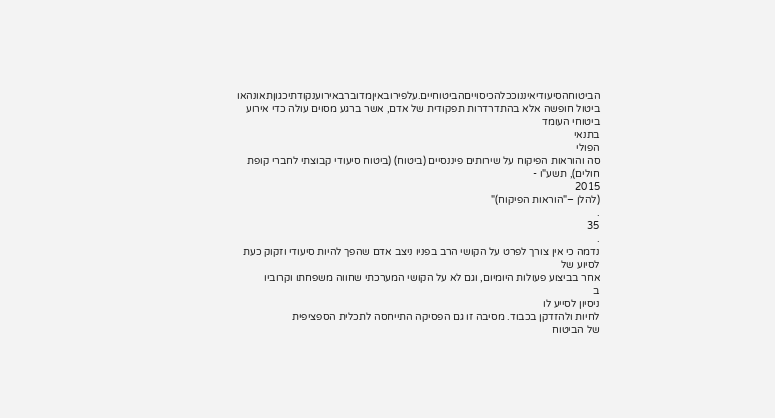הביטוחהסיעודיאיננוככלהכיסוייםהביטוחיים.עלפירובאיןמדוברבאירוענקודתיכגוןתאונהאו
ביטול חופשה אלא בהתדרדרות תפקודית של אדם, אשר ברגע מסוים עולה כדי אירוע ביטוחי העומד
בתנאי
הפולי
סה והוראות הפיקוח על שירותים פיננסיים (ביטוח) (ביטוח סיעודי קבוצתי לחברי קופת
חולים), תשע"ו -
2015
(להלן –"הוראות הפיקוח)"
.
35
.
נדמה כי אין צורך לפרט על הקושי הרב בפניו ניצב אדם שהפך להיות סיעודי וזקוק כעת לסיוע של
אחר בביצוע פעולות היומיום, וגם לא על הקושי המערכתי שחווה משפחתו וקרוביו
ב
ניסיון לסייע לו
לחיות ולהזדקן בכבוד. מסיבה זו גם הפסיקה התייחסה לתכלית הספציפית
של הביטוח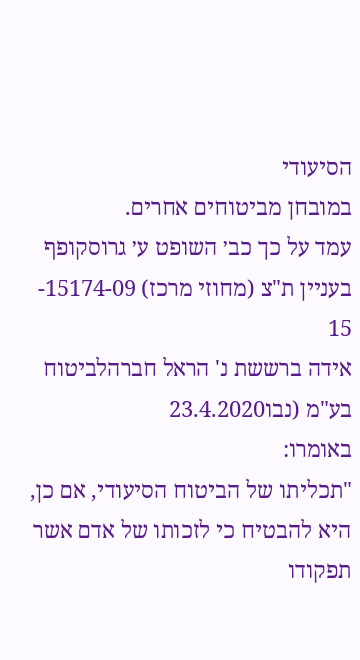הסיעודי
במובחן מביטוחים אחרים.
עמד על כך כב׳ השופט ע׳ גרוסקופף בעניין ת"צ (מחוזי מרכז) 15174-09-
15
אידה ברששת נ' הראל חברהלביטוח בע"מ (נבו23.4.2020
באומרו:
"תכליתו של הביטוח הסיעודי, אם כן, היא להבטיח כי לזכותו של אדם אשר תפקודו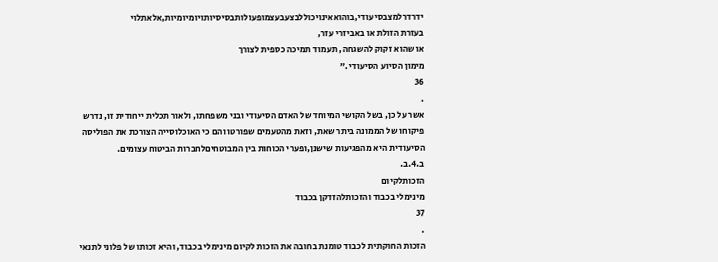ידרדרלמצבסיעודי,בוהואאינויכוללבצעבעצמופעולותבסיסיותויומיומיות,אלאתלוי
בעזרת הזולת או באביזרי עזר,
או שהוא זקוק להשגחה, תעמוד תמיכה כספית לצורך
מימון הסיוע הסיעודי."
36
.
אשר על כן, בשל הקושי המיוחד של האדם הסיעודי ובני משפחתו, ולאור תכלית ייחודית זו, נדרש
פיקוחו של הממונה ביתר שאת, וזאת מהטעמים שפורטו והם כי האוכלוסייה הצורכת את הפוליסה
הסיעודית היא מהפגיעות שישנן,ופערי הכוחות בין המבוטחיםלחברות הביטוח עצומים.
ב.4.ב.
הזכותלקיום
מינימלי בכבוד והזכותלהזדקן בכבוד
37
.
הזכות החוקתית לכבוד טומנת בחובה את הזכות לקיום מינימלי בכבוד, והיא זכותו של פלוני לתנאי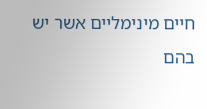חיים מינימליים אשר יש בהם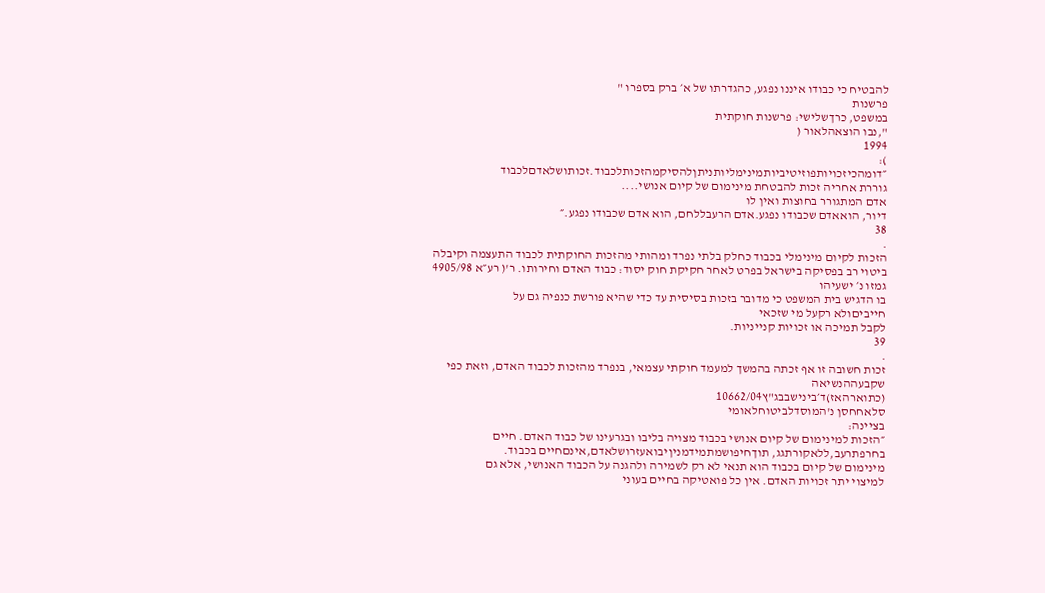להבטיח כי כבודו איננו נפגע, כהגדרתו של א׳ ברק בספרו "
פרשנות
במשפט, כרךשלישי: פרשנות חוקתית
",נבו הוצאהלאור (
1994
):
״דומהכיזכויותפוזיטיביותמינימליותניתןלהסיקמהזכותלכבוד.זכותושלאדםלכבוד
גוררת אחריה זכות להבטחת מינימום של קיום אנושי....
אדם המתגורר בחוצות ואין לו
דיור, הואאדם שכבודו נפגע.אדם הרעבללחם, הוא אדם שכבודו נפגע.״
38
.
הזכות לקיום מינימלי בכבוד כחלק בלתי נפרד ומהותי מהזכות החוקתית לכבוד התעצמה וקיבלה
ביטוי רב בפסיקה בישראל בפרט לאחר חקיקת חוק יסוד: כבוד האדם וחירותו. ר'( רע״א 4905/98
גמזו נ׳ ישעיהו
בו הדגיש בית המשפט כי מדובר בזכות בסיסית עד כדי שהיא פורשת כנפיה גם על
חייביםולא רקעל מי שזכאי
לקבל תמיכה או זכויות קנייניות.
39
.
זכות חשובה זו אף זכתה בהמשך למעמד חוקתי עצמאי, בנפרד מהזכות לכבוד האדם, וזאת כפי
שקבעההנשיאה
(כתוארהאז)ד׳בינישבבג"ץ10662/04
סלאחחסן נ'המוסדלביטוחלאומי
בציינה:
״הזכות למינימום של קיום אנושי בכבוד מצויה בליבו ובגרעינו של כבוד האדם. חיים
בחרפתרעב,ללאקורתגג, תוךחיפושמתמידמניןיבואעזרושלאדם,אינםחיים בכבוד.
מינימום של קיום בכבוד הוא תנאי לא רק לשמירה ולהגנה על הכבוד האנושי, אלא גם
למיצוי יתר זכויות האדם. אין כל פואטיקה בחיים בעוני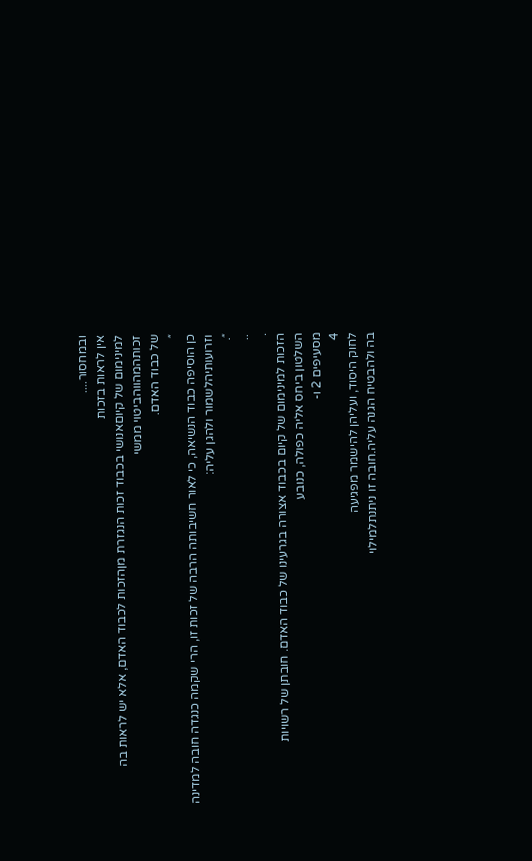ובמחסור....
אין לראות בזכות
למינימום של קיוםאנושי בכבוד זכות הנגזרת מןהזכות לכבוד האדם, אלא יש לראות בה
זכותהמהווהביטוי ממשי
של כבוד האדם.
״
כן הוסיפה כבוד הנשיאה, כי לאור חשיבותה הרבה של זכות זו, הרי שקמה כנגדה חובה למדינה
וזרועותיהלשמור ולהגן עליה:
״.
..
.
הזכות למינימום של קיום בכבוד אצורה בגרעינו של כבוד האדם. חובתן של רשויות
השלטון ביחס אליה כפולה, כנובע
מסעיפים 2 ו-
4
לחוק היסוד, ועליהן להישמר מפגיעה
בה ולהבטיח הגנה עליה.חובה זו ניתנתלמילוי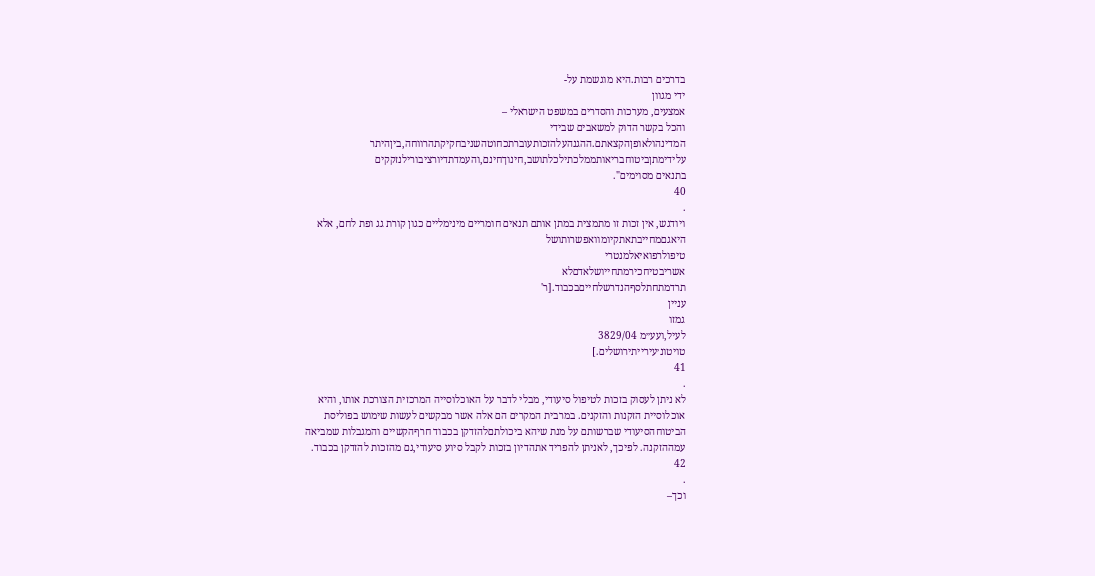בדרכים רבות.היא מוגשמת על-
ידי מגוון
אמצעים, מערכות והסדרים במשפט הישראלי –
והכל בקשר הדוק למשאבים שבידי
המדינהולאופןהקצאתם.ההגנהעלהזכותעוברתכחוטהשניבחקיקתהרווחה,ביןהיתר
עלידימתןביטוחבריאותממלכתילכלתושב,חינוךחינם,והעמדתדיורציבורילנזקקים
בתנאים מסוימים".
40
.
ויודגש, אין זכות זו מתמצית במתן אותם תנאים חומריים מינימליים כגון קורת גג ופת לחם, אלא
היאגםמחייבתאתקיומוואפשרותושל
טיפולרפואיאלמנטרי
אשריבטיחכירמתחייושלאדםלא
תרדמתחתלסףהנדרשלחייםבכבוד.[ר'
עניין
גמזו
לעיל,ועע״מ 3829/04
טויטונ׳עירייתירושלים.]
41
.
לא ניתן לעסוק בזכות לטיפול סיעודי, מבלי לדבר על האוכלוסייה המרכזית הצורכת אותו, והיא
אוכלוסיית הזקנות והזקנים. במרבית המקרים הם אלה אשר מבקשים לעשות שימוש בפוליסת
הביטוחהסיעודי שברשותם על מנת שיהא ביכולתםלהזדקן בכבוד חרףהקשיים והמגבלות שמביאה
עמההזקנה. לפיכך, לאניתן להפריד אתהדיון בזכות לקבל סיוע סיעודי,גם מהזכות להזדקן בכבוד.
42
.
וכך–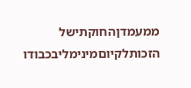ממעמדןהחוקתישל
הזכותלקיוםמינימליבכבודו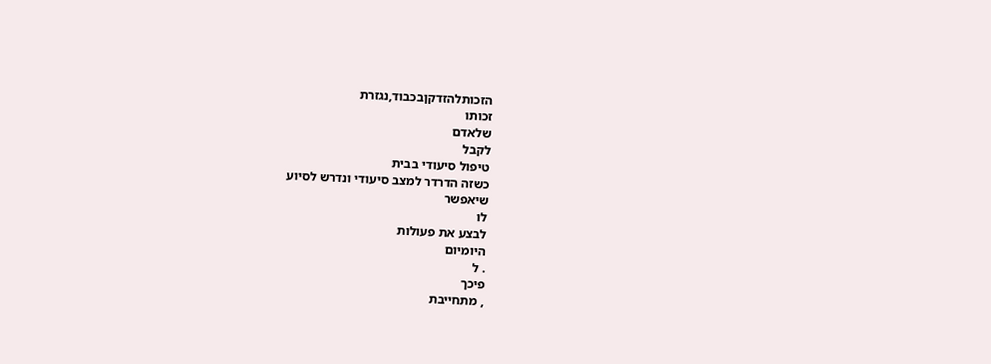הזכותלהזדקןבכבוד,נגזרת
זכותו
שלאדם
לקבל
טיפול סיעודי בבית
כשזה הדרדר למצב סיעודי ונדרש לסיוע
שיאפשר
לו
לבצע את פעולות
היומיום
. ל
פיכך
, מתחייבת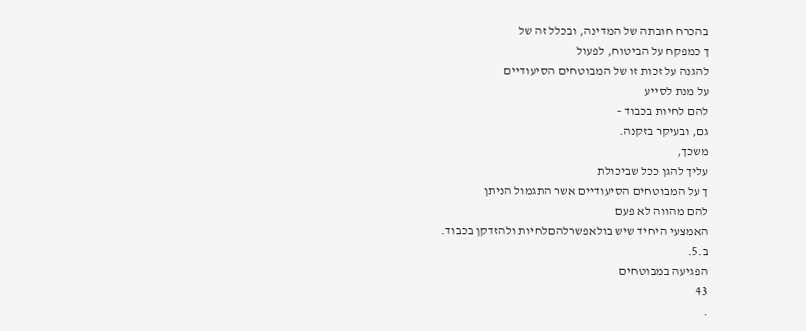בהכרח חובתה של המדינה, ובכלל זה של
ך כמפקח על הביטוח, לפעול
להגנה על זכות זו של המבוטחים הסיעודיים
על מנת לסייע
להם לחיות בכבוד –
גם, ובעיקר בזקנה.
משכך,
עליך להגן ככל שביכולת
ך על המבוטחים הסיעודיים אשר התגמול הניתן
להם מהווה לא פעם
האמצעי היחיד שיש בולאפשרלהםלחיות ולהזדקן בכבוד.
ב.5.
הפגיעה במבוטחים
43
.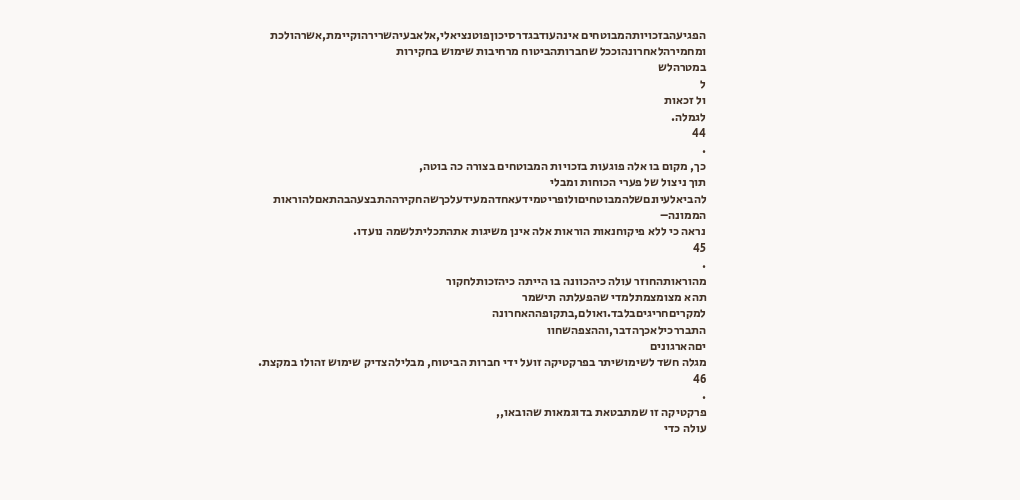הפגיעהבזכויותהמבוטחים אינהעודבגדרסיכוןפוטנציאלי,אלאבעיהשרירהוקיימת,אשרהולכת
ומחמירהלאחרונהוככל שחברותהביטוח מרחיבות שימוש בחקירות
במטרהלש
ל
ול זכאות
לגמלה.
44
.
כך, מקום בו אלה פוגעות בזכויות המבוטחים בצורה כה בוטה,
תוך ניצול של פערי הכוחות ומבלי
להביאלעיונםשלהמבוטחיםולופריטמידעאחדהמעידעלכךשהחקירההתבצעהבהתאםלהוראות
הממונה–
נראה כי ללא פיקוחנאות הוראות אלה אינן משיגות אתהתכליתלשמה נועדו.
45
.
מהוראותהחוזר עולה כיהכוונה בו הייתה כיהזכותלחקור
תהא מצומצמתלמדי שהפעלתה תישמר
למקריםחריגיםבלבד.ואולם,בתקופההאחרונה
התבררכילאכךהדבר,וההצפהשחוו
יםהארגונים
מגלה חשד לשימושיתר בפרקטיקה זועל ידי חברות הביטוח, מבלילהצדיק שימוש זהולו במקצת.
46
.
פרקטיקה זו שמתבטאת בדוגמאות שהובאו,,
עולה כדי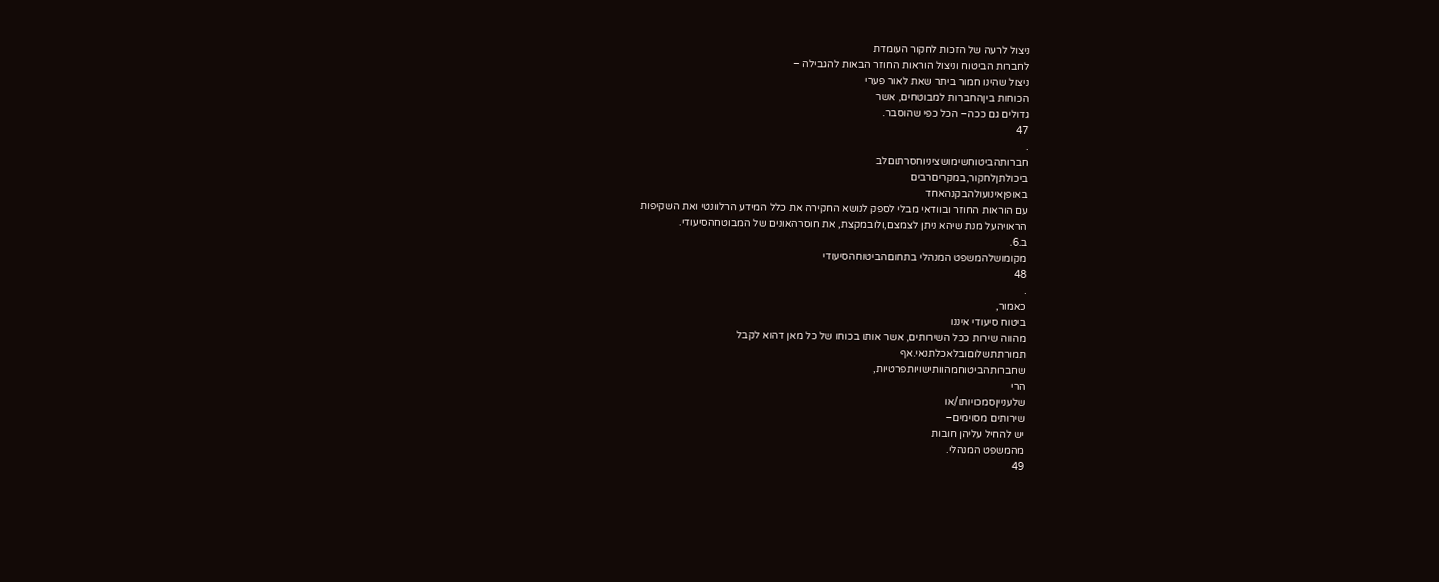ניצול לרעה של הזכות לחקור העומדת
לחברות הביטוח וניצול הוראות החוזר הבאות להגבילה –
ניצול שהינו חמור ביתר שאת לאור פערי
הכוחות ביןהחברות למבוטחים, אשר
גדולים גם ככה– הכל כפי שהוסבר.
47
.
חברותהביטוחשימושציניוחסרתוםלב
ביכולתןלחקור,במקריםרבים
באופןאינועולהבקנהאחד
עם הוראות החוזר ובוודאי מבלי לספק לנושא החקירה את כלל המידע הרלוונטי ואת השקיפות
הראויהעל מנת שיהא ניתן לצמצם,ולובמקצת, את חוסרהאונים של המבוטחהסיעודי.
ב.6.
מקומושלהמשפט המנהלי בתחוםהביטוחהסיעודי
48
.
כאמור,
ביטוח סיעודי איננו
מהווה שירות ככל השירותים, אשר אותו בכוחו של כל מאן דהוא לקבל
תמורתתשלוםובלאכלתנאי.אף
שחברותהביטוחמהוותישויותפרטיות,
הרי
שלענייןסמכויותו/או
שירותים מסוימים–
יש להחיל עליהן חובות
מהמשפט המנהלי.
49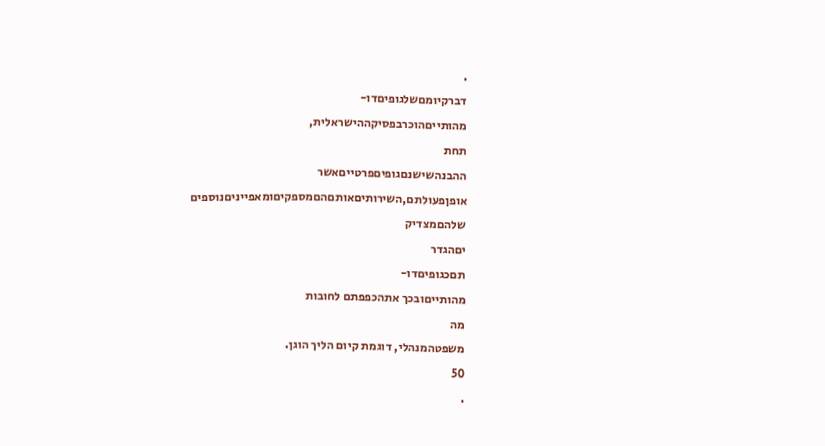.
דברקיומםשלגופיםדו-
מהותייםהוכרבפסיקההישראלית,
תחת
ההבנהשישנםגופיםפרטייםאשר
אופןפעולתם,השירותיםאותםהםמספקיםומאפייניםנוספים
שלהםמצדיק
יםהגדר
תםכגופיםדו-
מהותייםובכך אתהכפפתם לחובות
מה
משפטהמנהלי, דוגמת קיום הליך הוגן.
50
.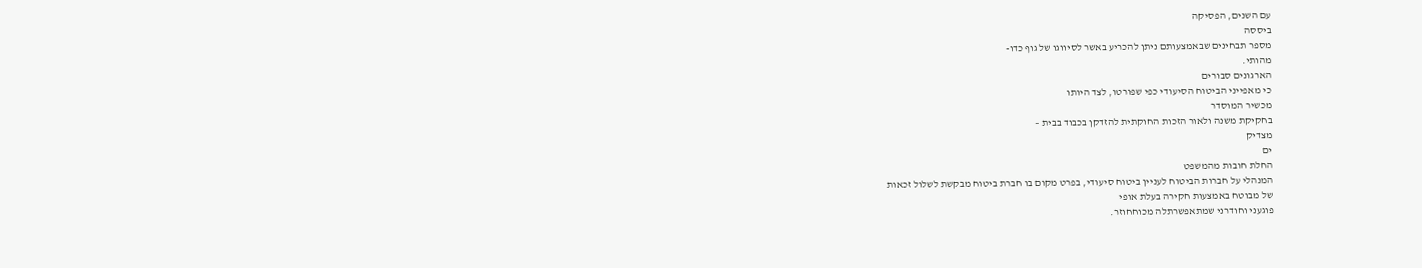עם השנים, הפסיקה
ביססה
מספר תבחינים שבאמצעותם ניתן להכריע באשר לסיווגו של גוף כדו-
מהותי.
הארגונים סבורים
כי מאפייני הביטוח הסיעודי כפי שפורטו, לצד היותו
מכשיר המוסדר
בחקיקת משנה ולאור הזכות החוקתית להזדקן בכבוד בבית –
מצדיק
ים
החלת חובות מהמשפט
המנהלי על חברות הביטוח לעניין ביטוח סיעודי, בפרט מקום בו חברת ביטוח מבקשת לשלול זכאות
של מבוטח באמצעות חקירה בעלת אופי
פוגעני וחודרני שמתאפשרתלה מכוחחוזר.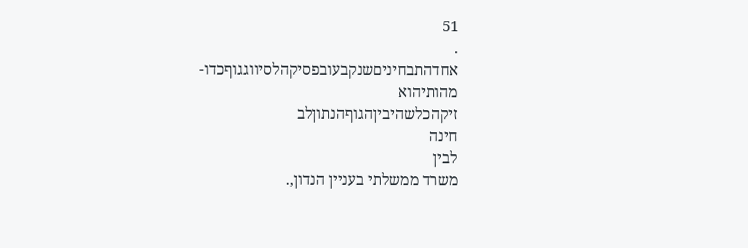51
.
אחדהתבחיניםשנקבעובפסיקהלסיווגגוףכדו-
מהותיהוא
זיקהכלשהיביןהגוףהנתוןלב
חינה
לבין
משרד ממשלתי בעניין הנדון,.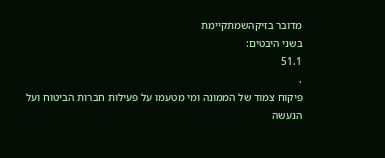מדובר בזיקהשמתקיימת
בשני היבטים:
51.1
.
פיקוח צמוד של הממונה ומי מטעמו על פעילות חברות הביטוח ועל הנעשה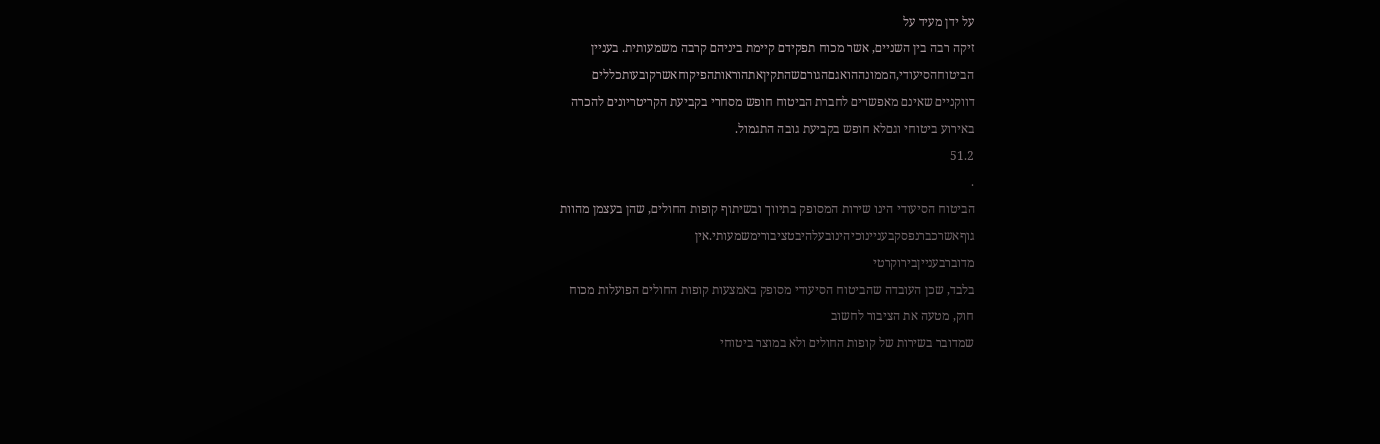על ידן מעיד על
זיקה רבה בין השניים, אשר מכוח תפקידם קיימת ביניהם קרבה משמעותית. בעניין
הביטוחהסיעודי,הממונההואגםהגורםשהתקיןאתהוראותהפיקוחאשרקובעותכללים
דווקניים שאינם מאפשרים לחברת הביטוח חופש מסחרי בקביעת הקריטריונים להכרה
באירוע ביטוחי וגםלא חופש בקביעת גובה התגמול.
51.2
.
הביטוח הסיעודי הינו שירות המסופק בתיווך ובשיתוף קופות החולים, שהן בעצמן מהוות
גוףאשרכברנפסקבעניינוכיהינובעלהיבטציבורימשמעותי.אין
מדוברבענייןבירוקרטי
בלבד, שכן העובדה שהביטוח הסיעודי מסופק באמצעות קופות החולים הפועלות מכוח
חוק, מטעה את הציבור לחשוב
שמדובר בשירות של קופות החולים ולא במוצר ביטוחי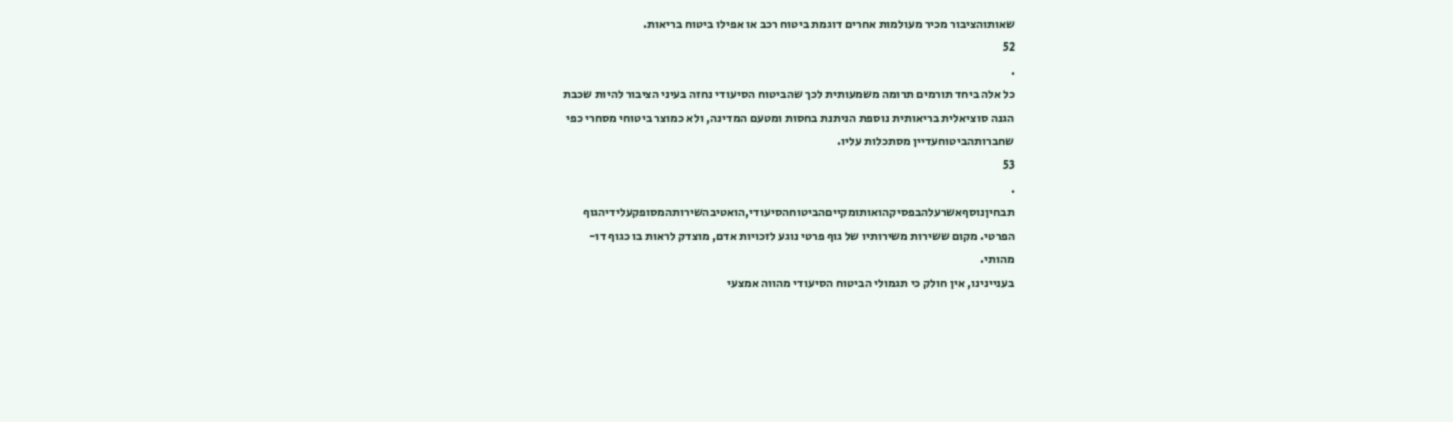שאותוהציבור מכיר מעולמות אחרים דוגמת ביטוח רכב או אפילו ביטוח בריאות.
52
.
כל אלה ביחד תורמים תרומה משמעותית לכך שהביטוח הסיעודי נחזה בעיני הציבור להיות שכבת
הגנה סוציאלית בריאותית נוספת הניתנת בחסות ומטעם המדינה, ולא כמוצר ביטוחי מסחרי כפי
שחברותהביטוחעדיין מסתכלות עליו.
53
.
תבחיןנוסףאשרעלהבפסיקהואותומקייםהביטוחהסיעודי,הואטיבהשירותהמסופקעלידיהגוף
הפרטי. מקום ששירות משירותיו של גוף פרטי נוגע לזכויות אדם, מוצדק לראות בו כגוף דו-
מהותי.
בעניינינו, אין חולק כי תגמולי הביטוח הסיעודי מהווה אמצעי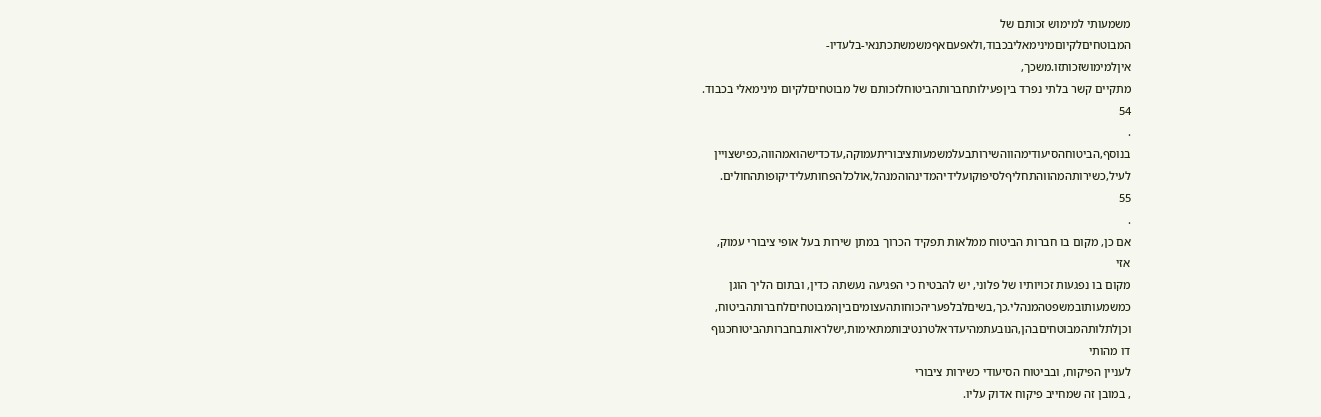משמעותי למימוש זכותם של
המבוטחיםלקיוםמינימאליבכבוד,ולאפעםאףמשמשתכתנאי-בלעדיו-
איןלמימושזכותזו.משכך,
מתקיים קשר בלתי נפרד ביןפעילותחברותהביטוחלזכותם של מבוטחיםלקיום מינימאלי בכבוד.
54
.
בנוסף,הביטוחהסיעודימהווהשירותבעלמשמעותציבוריתעמוקה,עדכדישהואמהווה,כפישצויין
לעיל,כשירותהמהווהתחליףלסיפוקועלידיהמדינהוהמנהל,אולכלהפחותעלידיקופותהחולים.
55
.
אם כן, מקום בו חברות הביטוח ממלאות תפקיד הכרוך במתן שירות בעל אופי ציבורי עמוק,
אזי
מקום בו נפגעות זכויותיו של פלוני, יש להבטיח כי הפגיעה נעשתה כדין, ובתום הליך הוגן
כמשמעותובמשפטהמנהלי.כך,בשיםלבלפעריהכוחותהעצומיםביןהמבוטחיםלחברותהביטוח,
וכןלתלותהמבוטחיםבהן,הנובעתמהיעדראלטרנטיבותמתאימות,ישלראותבחברותהביטוחכגוף
דו מהותי
לעניין הפיקוח, ובביטוח הסיעודי כשירות ציבורי
, במובן זה שמחייב פיקוח אדוק עליו.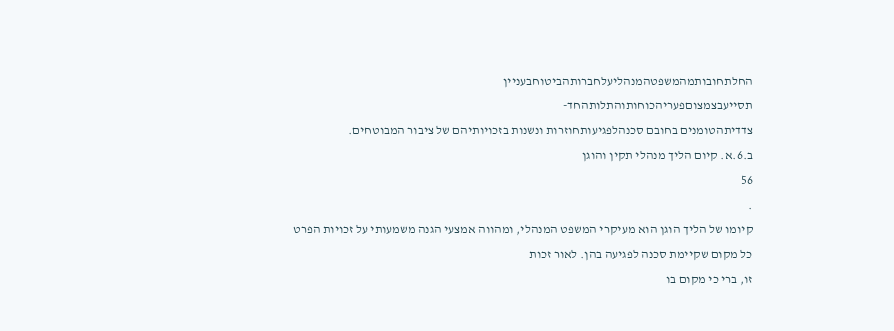החלתחובותמהמשפטהמנהליעלחברותהביטוחבעניין
תסייעבצמצוםפעריהכוחותוהתלותהחד-
צדדיתהטומנים בחובם סכנהלפגיעותחוזרות ונשנות בזכויותיהם של ציבור המבוטחים.
ב.6.א. קיום הליך מנהלי תקין והוגן
56
.
קיומו של הליך הוגן הוא מעיקרי המשפט המנהלי, ומהווה אמצעי הגנה משמעותי על זכויות הפרט
כל מקום שקיימת סכנה לפגיעה בהן. לאור זכות
זו, ברי כי מקום בו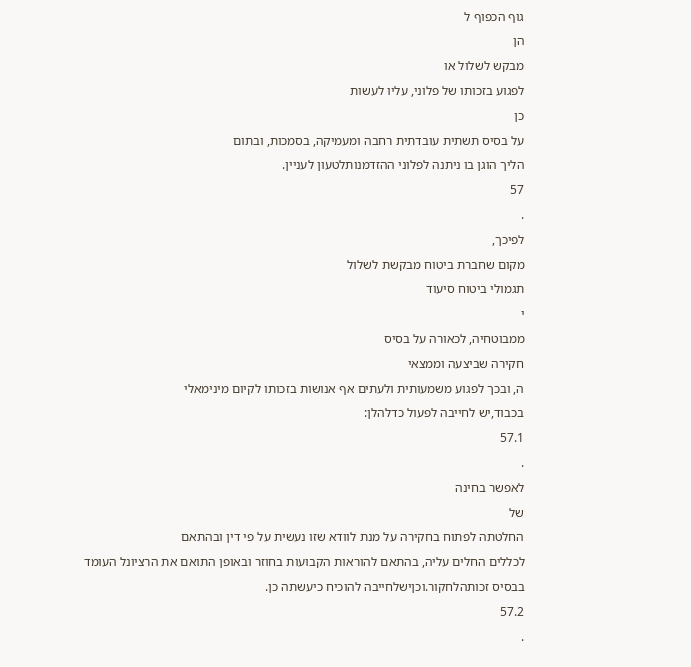גוף הכפוף ל
הן
מבקש לשלול או
לפגוע בזכותו של פלוני, עליו לעשות
כן
על בסיס תשתית עובדתית רחבה ומעמיקה, בסמכות, ובתום
הליך הוגן בו ניתנה לפלוני ההזדמנותלטעון לעניין.
57
.
לפיכך,
מקום שחברת ביטוח מבקשת לשלול
תגמולי ביטוח סיעוד
י
ממבוטחיה, לכאורה על בסיס
חקירה שביצעה וממצאי
ה, ובכך לפגוע משמעותית ולעתים אף אנושות בזכותו לקיום מינימאלי
בכבוד,יש לחייבה לפעול כדלהלן:
57.1
.
לאפשר בחינה
של
החלטתה לפתוח בחקירה על מנת לוודא שזו נעשית על פי דין ובהתאם
לכללים החלים עליה, בהתאם להוראות הקבועות בחוזר ובאופן התואם את הרציונל העומד
בבסיס זכותהלחקור.וכןישלחייבה להוכיח כיעשתה כן.
57.2
.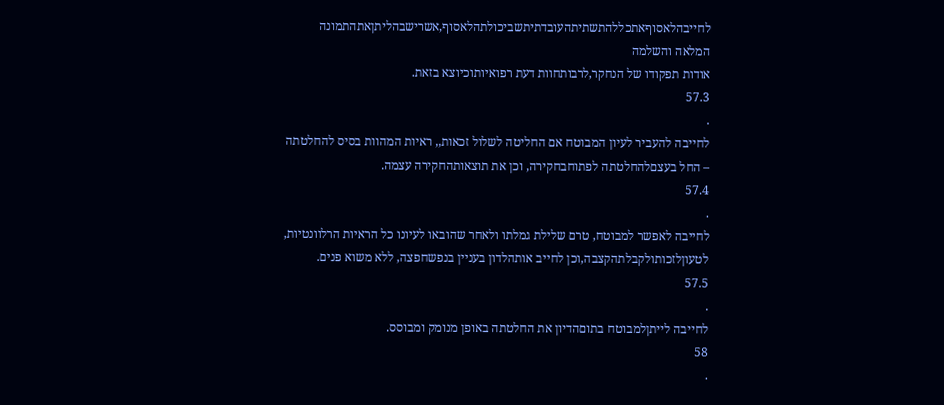לחייבהלאסוףאתכללהתשתיתהעובדתיתשביכולתהלאסוף,אשרישבהליתןאתהתמונה
המלאה והשלמה
אודות תפקודו של הנחקר,לרבותחוות דעת רפואיותוכיוצא בזאת.
57.3
.
לחייבה להעביר לעיון המבוטח אם החליטה לשלול זכאות,, ראיות המהוות בסיס להחלטתה
– החל בעצםלהחלטתה לפתוחבחקירה, וכן את תוצאותהחקירה עצמה.
57.4
.
לחייבה לאפשר למבוטח, טרם שלילת גמלתו ולאחר שהובאו לעיונו כל הראיות הרלוונטיות,
לטעוןלזכותולקבלתהקצבה,וכן לחייב אותהלדון בעניין בנפשחפצה, ללא משוא פנים.
57.5
.
לחייבה לייתןלמבוטח בתוםהדיון את החלטתה באופן מנומק ומבוסס.
58
.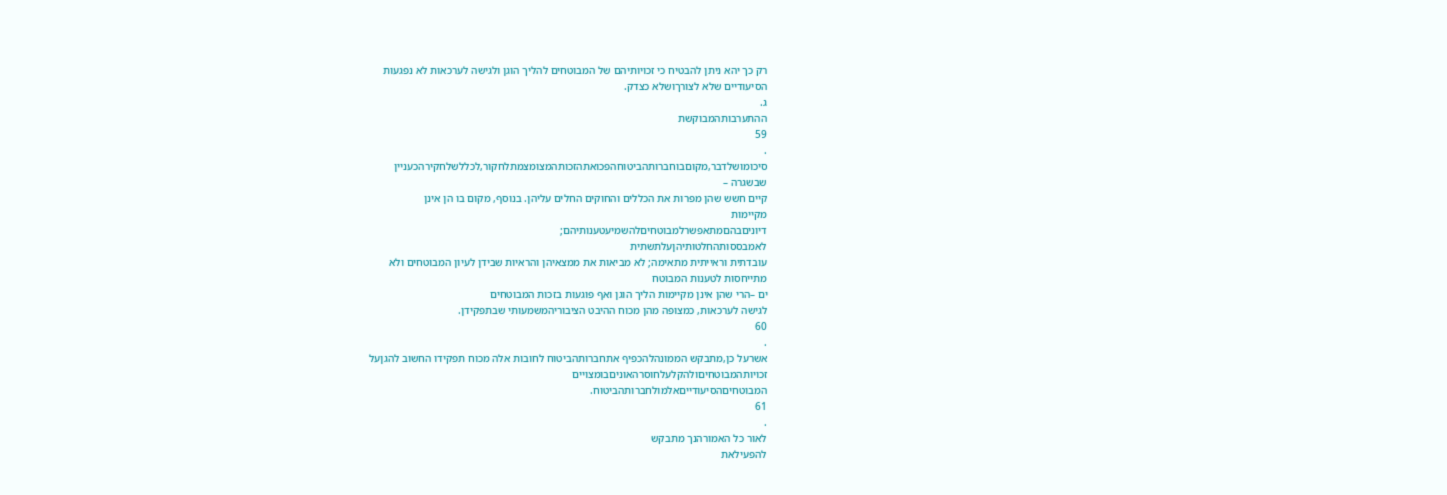רק כך יהא ניתן להבטיח כי זכויותיהם של המבוטחים להליך הוגן ולגישה לערכאות לא נפגעות
הסיעודיים שלא לצורךושלא כצדק.
ג.
ההתערבותהמבוקשת
59
.
סיכומושלדבר,מקוםבוחברותהביטוחהפכואתהזכותהמצומצמתלחקור,לכללשלחקירהכעניין
שבשגרה –
קיים חשש שהן מפרות את הכללים והחוקים החלים עליהן. בנוסף, מקום בו הן אינן
מקיימות
דיוניםבהםמתאפשרלמבוטחיםלהשמיעטענותיהם;
לאמבססותהחלטותיהןעלתשתית
עובדתית וראייתית מתאימה; לא מביאות את ממצאיהן והראיות שבידן לעיון המבוטחים ולא
מתייחסות לטענות המבוטח
ים –הרי שהן אינן מקיימות הליך הוגן ואף פוגעות בזכות המבוטחים
לגישה לערכאות, כמצופה מהן מכוח ההיבט הציבוריהמשמעותי שבתפקידן.
60
.
אשרעל כן,מתבקש הממונהלהכפיף אתחברותהביטוח לחובות אלה מכוח תפקידו החשוב להגןעל
זכויותהמבוטחיםולהקלעלחוסרהאוניםבומצויים
המבוטחיםהסיעודייםאלמולחברותהביטוח.
61
.
לאור כל האמורהנך מתבקש
להפעילאת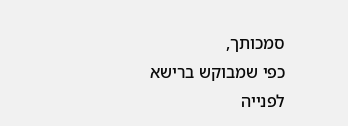סמכותך,
כפי שמבוקש ברישא לפנייה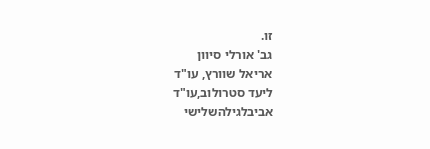זו.
גב' אורלי סיוון
אריאל שוורץ, עו"ד
ליעד סטרולוב,עו"ד
אביבלגילהשלישי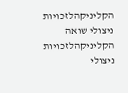הקליניקהלזכויות ניצולי שואה
הקליניקהלזכויות ניצולי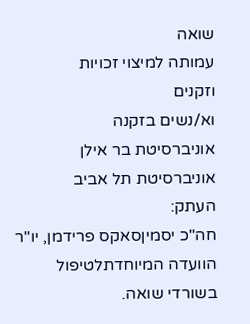שואה
עמותה למיצוי זכויות
וזקנים
וא/נשים בזקנה
אוניברסיטת בר אילן
אוניברסיטת תל אביב
העתק:
חה"כ יסמיןסאקס פרידמן, יו"ר הוועדה המיוחדתלטיפול בשורדי שואה.